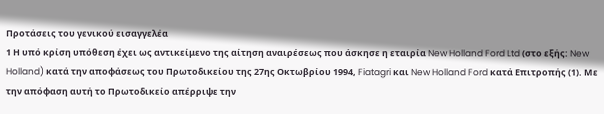Προτάσεις του γενικού εισαγγελέα
1 Η υπό κρίση υπόθεση έχει ως αντικείμενο της αίτηση αναιρέσεως που άσκησε η εταιρία New Holland Ford Ltd (στο εξής: New Holland) κατά την αποφάσεως του Πρωτοδικείου της 27ης Οκτωβρίου 1994, Fiatagri και New Holland Ford κατά Επιτροπής (1). Με την απόφαση αυτή το Πρωτοδικείο απέρριψε την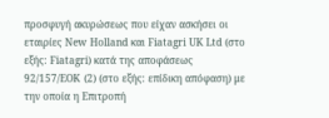προσφυγή ακυρώσεως που είχαν ασκήσει οι εταιρίες New Holland και Fiatagri UK Ltd (στο εξής: Fiatagri) κατά της αποφάσεως 92/157/ΕΟΚ (2) (στο εξής: επίδικη απόφαση) με την οποία η Επιτροπή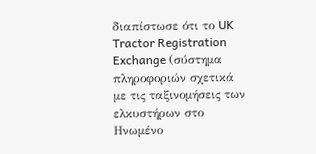διαπίστωσε ότι το UK Tractor Registration Exchange (σύστημα πληροφοριών σχετικά με τις ταξινομήσεις των ελκυστήρων στο Ηνωμένο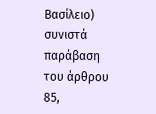Βασίλειο) συνιστά παράβαση του άρθρου 85,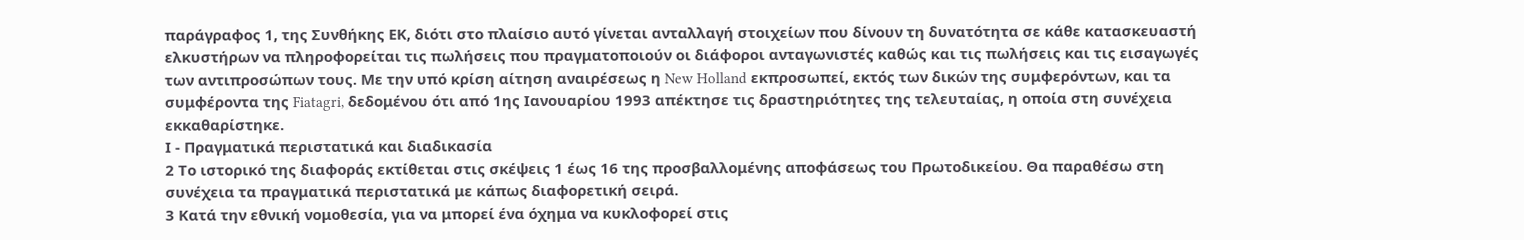παράγραφος 1, της Συνθήκης ΕΚ, διότι στο πλαίσιο αυτό γίνεται ανταλλαγή στοιχείων που δίνουν τη δυνατότητα σε κάθε κατασκευαστή ελκυστήρων να πληροφορείται τις πωλήσεις που πραγματοποιούν οι διάφοροι ανταγωνιστές καθώς και τις πωλήσεις και τις εισαγωγές των αντιπροσώπων τους. Με την υπό κρίση αίτηση αναιρέσεως η New Holland εκπροσωπεί, εκτός των δικών της συμφερόντων, και τα συμφέροντα της Fiatagri, δεδομένου ότι από 1ης Ιανουαρίου 1993 απέκτησε τις δραστηριότητες της τελευταίας, η οποία στη συνέχεια εκκαθαρίστηκε.
Ι - Πραγματικά περιστατικά και διαδικασία
2 Το ιστορικό της διαφοράς εκτίθεται στις σκέψεις 1 έως 16 της προσβαλλομένης αποφάσεως του Πρωτοδικείου. Θα παραθέσω στη συνέχεια τα πραγματικά περιστατικά με κάπως διαφορετική σειρά.
3 Κατά την εθνική νομοθεσία, για να μπορεί ένα όχημα να κυκλοφορεί στις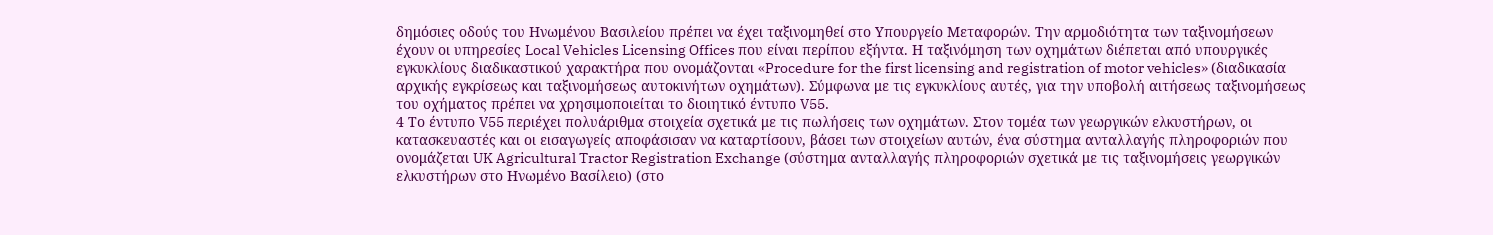δημόσιες οδούς του Ηνωμένου Βασιλείου πρέπει να έχει ταξινομηθεί στο Υπουργείο Μεταφορών. Την αρμοδιότητα των ταξινομήσεων έχουν οι υπηρεσίες Local Vehicles Licensing Offices που είναι περίπου εξήντα. Η ταξινόμηση των οχημάτων διέπεται από υπουργικές εγκυκλίους διαδικαστικού χαρακτήρα που ονομάζονται «Procedure for the first licensing and registration of motor vehicles» (διαδικασία αρχικής εγκρίσεως και ταξινομήσεως αυτοκινήτων οχημάτων). Σύμφωνα με τις εγκυκλίους αυτές, για την υποβολή αιτήσεως ταξινομήσεως του οχήματος πρέπει να χρησιμοποιείται το διοιητικό έντυπο V55.
4 Το έντυπο V55 περιέχει πολυάριθμα στοιχεία σχετικά με τις πωλήσεις των οχημάτων. Στον τομέα των γεωργικών ελκυστήρων, οι κατασκευαστές και οι εισαγωγείς αποφάσισαν να καταρτίσουν, βάσει των στοιχείων αυτών, ένα σύστημα ανταλλαγής πληροφοριών που ονομάζεται UK Agricultural Tractor Registration Exchange (σύστημα ανταλλαγής πληροφοριών σχετικά με τις ταξινομήσεις γεωργικών ελκυστήρων στο Ηνωμένο Βασίλειο) (στο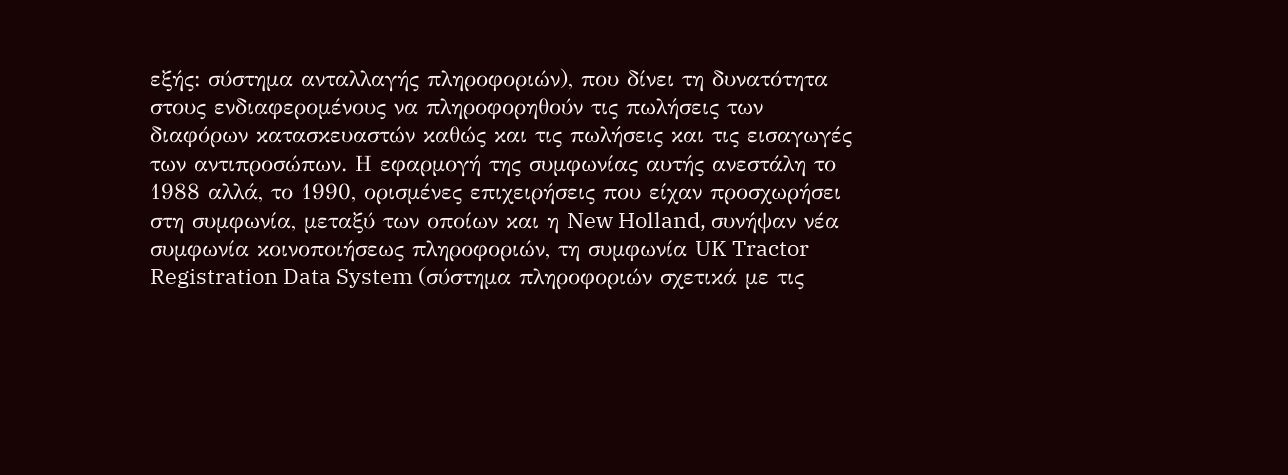εξής: σύστημα ανταλλαγής πληροφοριών), που δίνει τη δυνατότητα στους ενδιαφερομένους να πληροφορηθούν τις πωλήσεις των διαφόρων κατασκευαστών καθώς και τις πωλήσεις και τις εισαγωγές των αντιπροσώπων. Η εφαρμογή της συμφωνίας αυτής ανεστάλη το 1988 αλλά, το 1990, ορισμένες επιχειρήσεις που είχαν προσχωρήσει στη συμφωνία, μεταξύ των οποίων και η New Holland, συνήψαν νέα συμφωνία κοινοποιήσεως πληροφοριών, τη συμφωνία UK Tractor Registration Data System (σύστημα πληροφοριών σχετικά με τις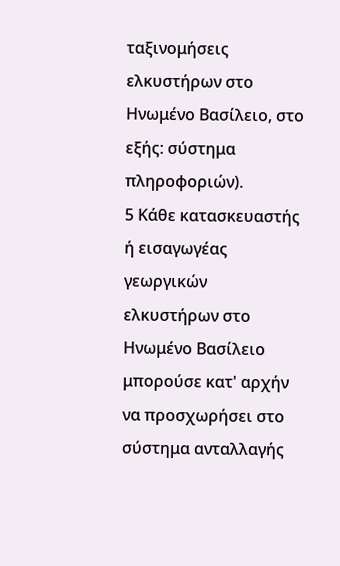ταξινομήσεις ελκυστήρων στο Ηνωμένο Βασίλειο, στο εξής: σύστημα πληροφοριών).
5 Κάθε κατασκευαστής ή εισαγωγέας γεωργικών ελκυστήρων στο Ηνωμένο Βασίλειο μπορούσε κατ' αρχήν να προσχωρήσει στο σύστημα ανταλλαγής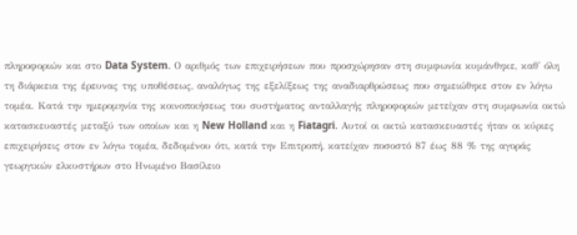πληροφοριών και στο Data System. Ο αριθμός των επιχειρήσεων που προσχώρησαν στη συμφωνία κυμάνθηκε, καθ' όλη τη διάρκεια της έρευνας της υποθέσεως, αναλόγως της εξελίξεως της αναδιαρθρώσεως που σημειώθηκε στον εν λόγω τομέα. Κατά την ημερομηνία της κοινοποιήσεως του συστήματος ανταλλαγής πληροφοριών μετείχαν στη συμφωνία οκτώ κατασκευαστές μεταξύ των οποίων και η New Holland και η Fiatagri. Αυτοί οι οκτώ κατασκευαστές ήταν οι κύριες επιχειρήσεις στον εν λόγω τομέα, δεδομένου ότι, κατά την Επιτροπή, κατείχαν ποσοστό 87 έως 88 % της αγοράς γεωργικών ελκυστήρων στο Ηνωμένο Βασίλειο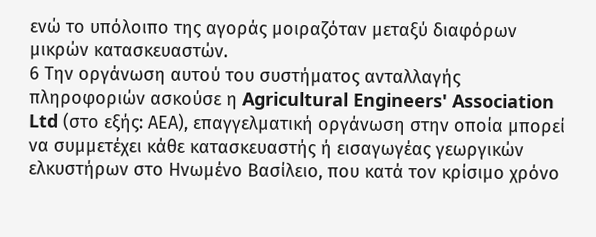ενώ το υπόλοιπο της αγοράς μοιραζόταν μεταξύ διαφόρων μικρών κατασκευαστών.
6 Την οργάνωση αυτού του συστήματος ανταλλαγής πληροφοριών ασκούσε η Agricultural Engineers' Association Ltd (στο εξής: ΑΕΑ), επαγγελματική οργάνωση στην οποία μπορεί να συμμετέχει κάθε κατασκευαστής ή εισαγωγέας γεωργικών ελκυστήρων στο Ηνωμένο Βασίλειο, που κατά τον κρίσιμο χρόνο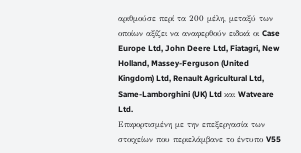αριθμούσε περί τα 200 μέλη, μεταξύ των οποίων αξίζει να αναφερθούν ειδικά οι Case Europe Ltd, John Deere Ltd, Fiatagri, New Holland, Massey-Ferguson (United Kingdom) Ltd, Renault Agricultural Ltd, Same-Lamborghini (UK) Ltd και Watveare Ltd.
Επιφορτισμένη με την επεξεργασία των στοιχείων που περιελάμβανε το έντυπο V55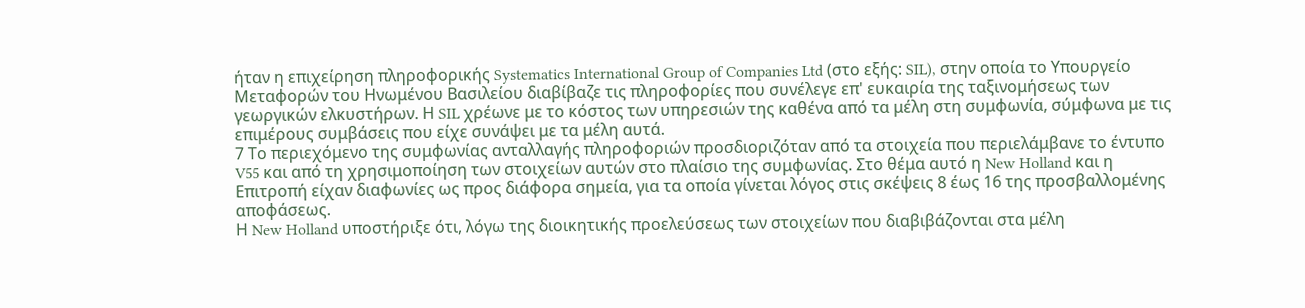ήταν η επιχείρηση πληροφορικής Systematics International Group of Companies Ltd (στο εξής: SIL), στην οποία το Υπουργείο Μεταφορών του Ηνωμένου Βασιλείου διαβίβαζε τις πληροφορίες που συνέλεγε επ' ευκαιρία της ταξινομήσεως των γεωργικών ελκυστήρων. Η SIL χρέωνε με το κόστος των υπηρεσιών της καθένα από τα μέλη στη συμφωνία, σύμφωνα με τις επιμέρους συμβάσεις που είχε συνάψει με τα μέλη αυτά.
7 Το περιεχόμενο της συμφωνίας ανταλλαγής πληροφοριών προσδιοριζόταν από τα στοιχεία που περιελάμβανε το έντυπο V55 και από τη χρησιμοποίηση των στοιχείων αυτών στο πλαίσιο της συμφωνίας. Στο θέμα αυτό η New Holland και η Επιτροπή είχαν διαφωνίες ως προς διάφορα σημεία, για τα οποία γίνεται λόγος στις σκέψεις 8 έως 16 της προσβαλλομένης αποφάσεως.
Η New Holland υποστήριξε ότι, λόγω της διοικητικής προελεύσεως των στοιχείων που διαβιβάζονται στα μέλη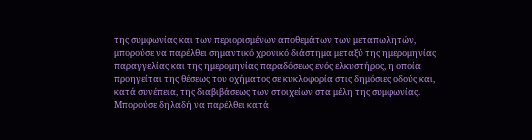της συμφωνίας και των περιορισμένων αποθεμάτων των μεταπωλητών, μπορούσε να παρέλθει σημαντικό χρονικό διάστημα μεταξύ της ημερομηνίας παραγγελίας και της ημερομηνίας παραδόσεως ενός ελκυστήρος, η οποία προηγείται της θέσεως του οχήματος σε κυκλοφορία στις δημόσιες οδούς και, κατά συνέπεια, της διαβιβάσεως των στοιχείων στα μέλη της συμφωνίας. Μπορούσε δηλαδή να παρέλθει κατά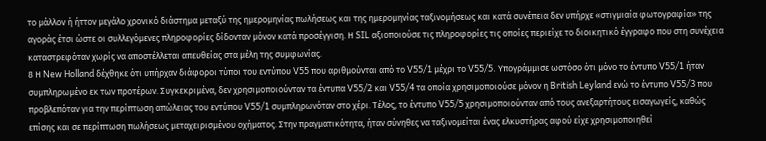το μάλλον ή ήττον μεγάλο χρονικό διάστημα μεταξύ της ημερομηνίας πωλήσεως και της ημερομηνίας ταξινομήσεως και κατά συνέπεια δεν υπήρχε «στιγμιαία φωτογραφία» της αγοράς έτσι ώστε οι συλλεγόμενες πληροφορίες δίδονταν μόνον κατά προσέγγιση. Η SIL αξιοποιούσε τις πληροφορίες τις οποίες περιείχε το διοικητικό έγγραφο που στη συνέχεια καταστρεφόταν χωρίς να αποστέλλεται απευθείας στα μέλη της συμφωνίας.
8 Η New Holland δέχθηκε ότι υπήρχαν διάφοροι τύποι του εντύπου V55 που αριθμούνται από το V55/1 μέχρι το V55/5. Υπογράμμισε ωστόσο ότι μόνο το έντυπο V55/1 ήταν συμπληρωμένο εκ των προτέρων. Συγκεκριμένα, δεν χρησιμοποιούνταν τα έντυπα V55/2 και V55/4 τα οποία χρησιμοποιούσε μόνον η British Leyland ενώ το έντυπο V55/3 που προβλεπόταν για την περίπτωση απώλειας του εντύπου V55/1 συμπληρωνόταν στο χέρι. Τέλος, το έντυπο V55/5 χρησιμοποιούνταν από τους ανεξαρτήτους εισαγωγείς, καθώς επίσης και σε περίπτωση πωλήσεως μεταχειρισμένου οχήματος. Στην πραγματικότητα, ήταν σύνηθες να ταξινομείται ένας ελκυστήρας αφού είχε χρησιμοποιηθεί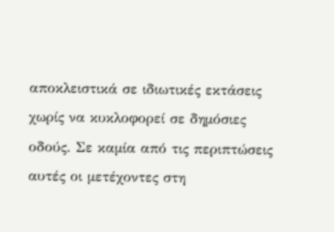αποκλειστικά σε ιδιωτικές εκτάσεις χωρίς να κυκλοφορεί σε δημόσιες οδούς. Σε καμία από τις περιπτώσεις αυτές οι μετέχοντες στη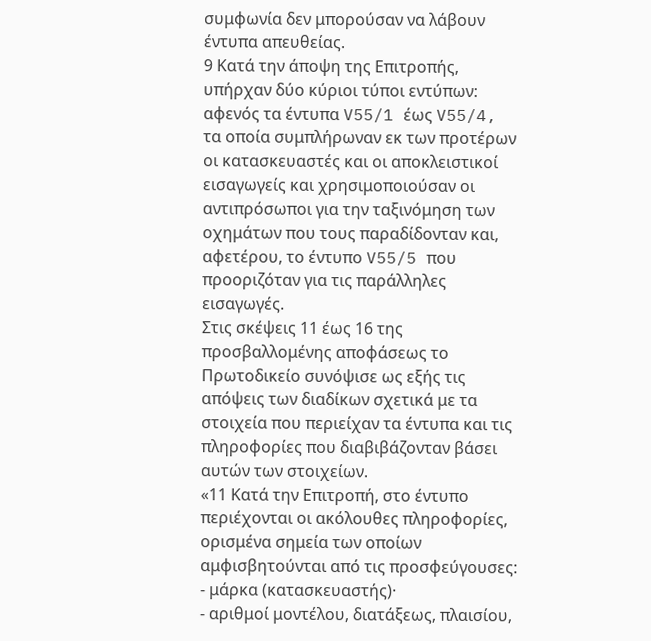συμφωνία δεν μπορούσαν να λάβουν έντυπα απευθείας.
9 Κατά την άποψη της Επιτροπής, υπήρχαν δύο κύριοι τύποι εντύπων: αφενός τα έντυπα V55/1 έως V55/4, τα οποία συμπλήρωναν εκ των προτέρων οι κατασκευαστές και οι αποκλειστικοί εισαγωγείς και χρησιμοποιούσαν οι αντιπρόσωποι για την ταξινόμηση των οχημάτων που τους παραδίδονταν και, αφετέρου, το έντυπο V55/5 που προοριζόταν για τις παράλληλες εισαγωγές.
Στις σκέψεις 11 έως 16 της προσβαλλομένης αποφάσεως το Πρωτοδικείο συνόψισε ως εξής τις απόψεις των διαδίκων σχετικά με τα στοιχεία που περιείχαν τα έντυπα και τις πληροφορίες που διαβιβάζονταν βάσει αυτών των στοιχείων.
«11 Κατά την Επιτροπή, στο έντυπο περιέχονται οι ακόλουθες πληροφορίες, ορισμένα σημεία των οποίων αμφισβητούνται από τις προσφεύγουσες:
- μάρκα (κατασκευαστής)·
- αριθμοί μοντέλου, διατάξεως, πλαισίου,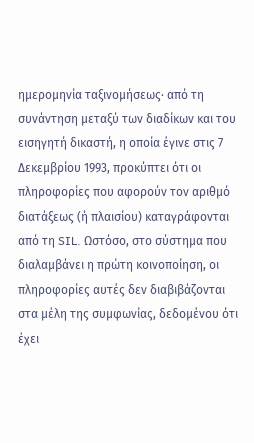ημερομηνία ταξινομήσεως· από τη συνάντηση μεταξύ των διαδίκων και του εισηγητή δικαστή, η οποία έγινε στις 7 Δεκεμβρίου 1993, προκύπτει ότι οι πληροφορίες που αφορούν τον αριθμό διατάξεως (ή πλαισίου) καταγράφονται από τη SIL. Ωστόσο, στο σύστημα που διαλαμβάνει η πρώτη κοινοποίηση, οι πληροφορίες αυτές δεν διαβιβάζονται στα μέλη της συμφωνίας, δεδομένου ότι έχει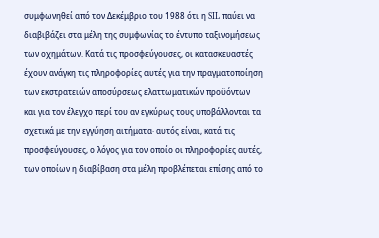συμφωνηθεί από τον Δεκέμβριο του 1988 ότι η SIL παύει να διαβιβάζει στα μέλη της συμφωνίας το έντυπο ταξινομήσεως των οχημάτων. Κατά τις προσφεύγουσες, οι κατασκευαστές έχουν ανάγκη τις πληροφορίες αυτές για την πραγματοποίηση των εκστρατειών αποσύρσεως ελαττωματικών προϋόντων και για τον έλεγχο περί του αν εγκύρως τους υποβάλλονται τα σχετικά με την εγγύηση αιτήματα· αυτός είναι, κατά τις προσφεύγουσες, ο λόγος για τον οποίο οι πληροφορίες αυτές, των οποίων η διαβίβαση στα μέλη προβλέπεται επίσης από το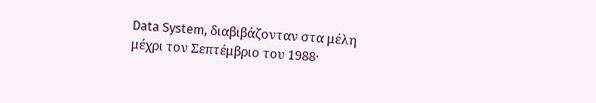Data System, διαβιβάζονταν στα μέλη μέχρι τον Σεπτέμβριο του 1988·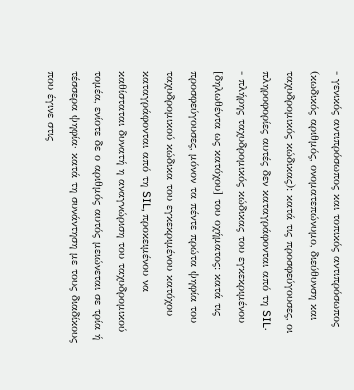- γενικός αντιπρόσωπος και τοπικός αντιπρόσωπος (κωδικός αριθμός, ονοματεπώνυμο, διεύθυνση και ταχυδρομικός κώδικας): κατά τις προσφεύγουσες, οι πληροφορίες αυτές δεν καταγράφονται από τη SIL·
- πλήρης ταχυδρομικός κώδικας του εγκεκριμένου [δηλωθέντα ως κατόχου] του οχήματος: κατά τις προσφεύγουσες, μόνον τα πέντε πρώτα ψηφία του ταχυδρομικού κώδικα του εγκεκριμένου κατόχου καταγράφονται από τη SIL, προκειμένου να καθίσταται δυνατή η αναγνώριση του ταχυδρομικού τομέα, ενίοτε δε ο αριθμός αυτός μειώνεται σε τρία ή τέσσερα ψηφία· κατά τη συνάντηση με τους διαδίκους που έγινε στις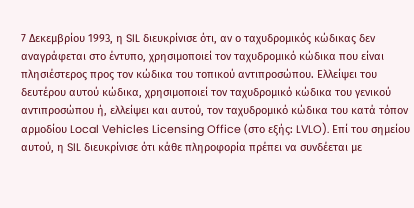7 Δεκεμβρίου 1993, η SIL διευκρίνισε ότι, αν ο ταχυδρομικός κώδικας δεν αναγράφεται στο έντυπο, χρησιμοποιεί τον ταχυδρομικό κώδικα που είναι πλησιέστερος προς τον κώδικα του τοπικού αντιπροσώπου. Ελλείψει του δευτέρου αυτού κώδικα, χρησιμοποιεί τον ταχυδρομικό κώδικα του γενικού αντιπροσώπου ή, ελλείψει και αυτού, τον ταχυδρομικό κώδικα του κατά τόπον αρμοδίου Local Vehicles Licensing Office (στο εξής: LVLO). Επί του σημείου αυτού, η SIL διευκρίνισε ότι κάθε πληροφορία πρέπει να συνδέεται με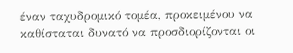έναν ταχυδρομικό τομέα, προκειμένου να καθίσταται δυνατό να προσδιορίζονται οι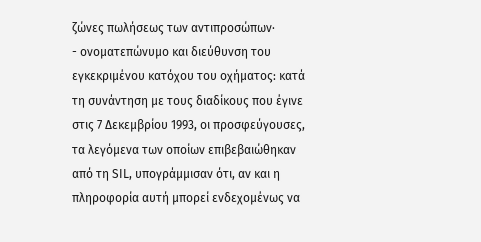ζώνες πωλήσεως των αντιπροσώπων·
- ονοματεπώνυμο και διεύθυνση του εγκεκριμένου κατόχου του οχήματος: κατά τη συνάντηση με τους διαδίκους που έγινε στις 7 Δεκεμβρίου 1993, οι προσφεύγουσες, τα λεγόμενα των οποίων επιβεβαιώθηκαν από τη SIL, υπογράμμισαν ότι, αν και η πληροφορία αυτή μπορεί ενδεχομένως να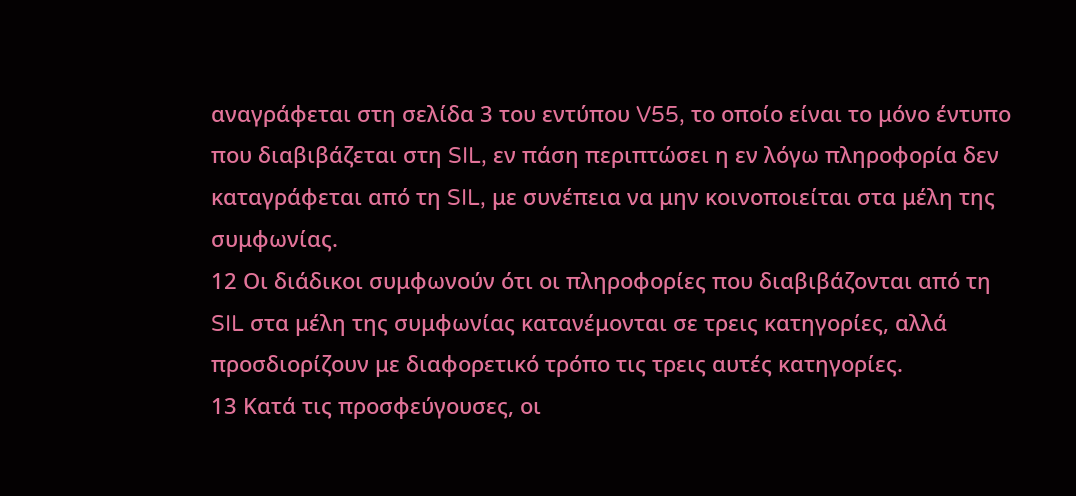αναγράφεται στη σελίδα 3 του εντύπου V55, το οποίο είναι το μόνο έντυπο που διαβιβάζεται στη SIL, εν πάση περιπτώσει η εν λόγω πληροφορία δεν καταγράφεται από τη SIL, με συνέπεια να μην κοινοποιείται στα μέλη της συμφωνίας.
12 Οι διάδικοι συμφωνούν ότι οι πληροφορίες που διαβιβάζονται από τη SIL στα μέλη της συμφωνίας κατανέμονται σε τρεις κατηγορίες, αλλά προσδιορίζουν με διαφορετικό τρόπο τις τρεις αυτές κατηγορίες.
13 Κατά τις προσφεύγουσες, οι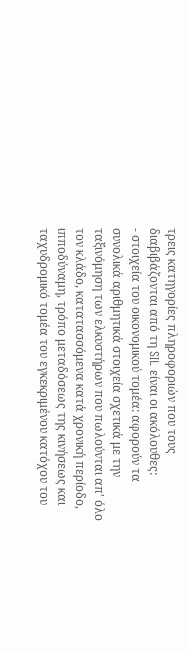τρεις κατηγορίες πληροφοριών που τους διαβιβάζονται από τη SIL είναι οι ακόλουθες:
- στοιχεία του οικονομικού τομέα: αφορούν τα συνολικά αριθμητικά στοιχεία σχετικά με την ταξινόμηση των ελκυστήρων που πωλούνται απ' όλο τον κλάδο, κατατασσόμενα κατά χρονική περίοδο, ιπποδύναμη, τρόπο μεταδόσεως της κινήσεως και ταχυδρομικό τομέα του εγκεκριμένου κατόχου του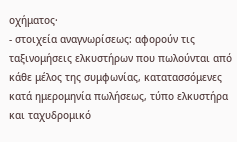οχήματος·
- στοιχεία αναγνωρίσεως: αφορούν τις ταξινομήσεις ελκυστήρων που πωλούνται από κάθε μέλος της συμφωνίας, κατατασσόμενες κατά ημερομηνία πωλήσεως, τύπο ελκυστήρα και ταχυδρομικό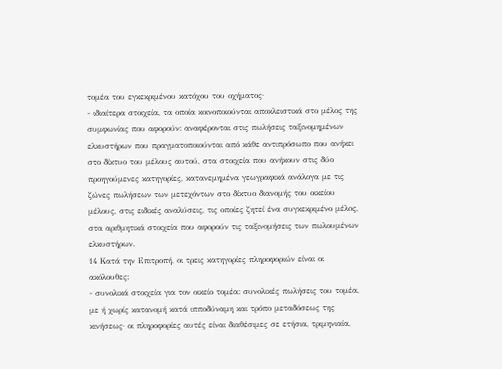τομέα του εγκεκριμένου κατόχου του οχήματος·
- ιδιαίτερα στοιχεία, τα οποία κοινοποιούνται αποκλειστικά στο μέλος της συμφωνίας που αφορούν: αναφέρονται στις πωλήσεις ταξινομημένων ελκυστήρων που πραγματοποιούνται από κάθε αντιπρόσωπο που ανήκει στο δίκτυο του μέλους αυτού, στα στοιχεία που ανήκουν στις δύο προηγούμενες κατηγορίες, κατανεμημένα γεωγραφικά ανάλογα με τις ζώνες πωλήσεων των μετεχόντων στο δίκτυο διανομής του οικείου μέλους, στις ειδικές αναλύσεις, τις οποίες ζητεί ένα συγκεκριμένο μέλος, στα αριθμητικά στοιχεία που αφορούν τις ταξινομήσεις των πωλουμένων ελκυστήρων.
14 Κατά την Επιτροπή, οι τρεις κατηγορίες πληροφοριών είναι οι ακόλουθες:
- συνολικά στοιχεία για τον οικείο τομέα: συνολικές πωλήσεις του τομέα, με ή χωρίς κατανομή κατά ιπποδύναμη και τρόπο μεταδόσεως της κινήσεως· οι πληροφορίες αυτές είναι διαθέσιμες σε ετήσια, τριμηνιαία,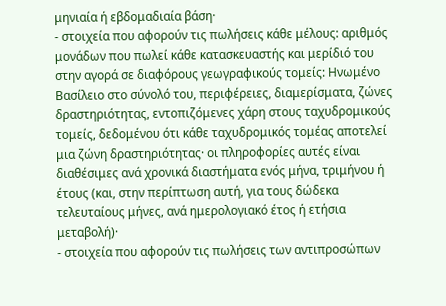μηνιαία ή εβδομαδιαία βάση·
- στοιχεία που αφορούν τις πωλήσεις κάθε μέλους: αριθμός μονάδων που πωλεί κάθε κατασκευαστής και μερίδιό του στην αγορά σε διαφόρους γεωγραφικούς τομείς: Ηνωμένο Βασίλειο στο σύνολό του, περιφέρειες, διαμερίσματα, ζώνες δραστηριότητας, εντοπιζόμενες χάρη στους ταχυδρομικούς τομείς, δεδομένου ότι κάθε ταχυδρομικός τομέας αποτελεί μια ζώνη δραστηριότητας· οι πληροφορίες αυτές είναι διαθέσιμες ανά χρονικά διαστήματα ενός μήνα, τριμήνου ή έτους (και, στην περίπτωση αυτή, για τους δώδεκα τελευταίους μήνες, ανά ημερολογιακό έτος ή ετήσια μεταβολή)·
- στοιχεία που αφορούν τις πωλήσεις των αντιπροσώπων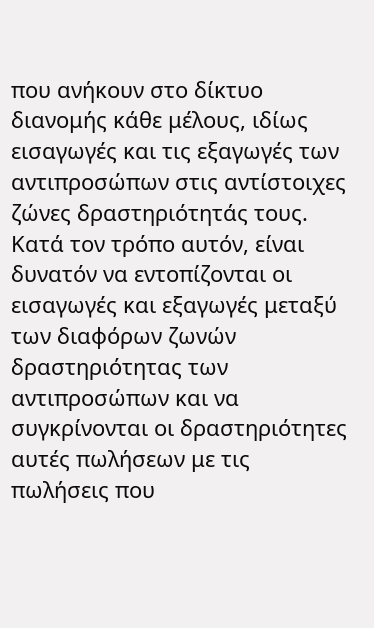που ανήκουν στο δίκτυο διανομής κάθε μέλους, ιδίως εισαγωγές και τις εξαγωγές των αντιπροσώπων στις αντίστοιχες ζώνες δραστηριότητάς τους. Κατά τον τρόπο αυτόν, είναι δυνατόν να εντοπίζονται οι εισαγωγές και εξαγωγές μεταξύ των διαφόρων ζωνών δραστηριότητας των αντιπροσώπων και να συγκρίνονται οι δραστηριότητες αυτές πωλήσεων με τις πωλήσεις που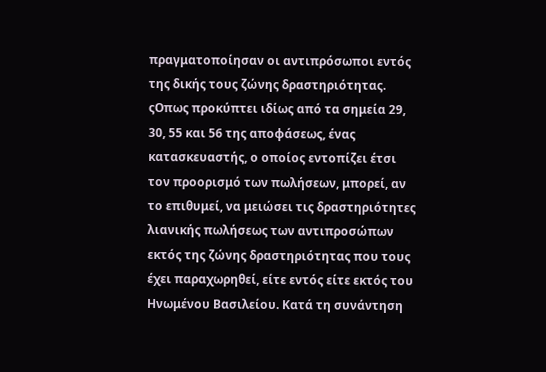πραγματοποίησαν οι αντιπρόσωποι εντός της δικής τους ζώνης δραστηριότητας. ςΟπως προκύπτει ιδίως από τα σημεία 29, 30, 55 και 56 της αποφάσεως, ένας κατασκευαστής, ο οποίος εντοπίζει έτσι τον προορισμό των πωλήσεων, μπορεί, αν το επιθυμεί, να μειώσει τις δραστηριότητες λιανικής πωλήσεως των αντιπροσώπων εκτός της ζώνης δραστηριότητας που τους έχει παραχωρηθεί, είτε εντός είτε εκτός του Ηνωμένου Βασιλείου. Κατά τη συνάντηση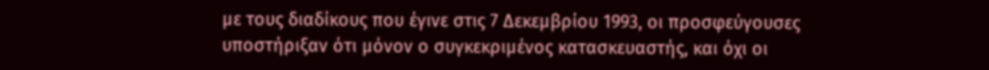με τους διαδίκους που έγινε στις 7 Δεκεμβρίου 1993, οι προσφεύγουσες υποστήριξαν ότι μόνον ο συγκεκριμένος κατασκευαστής, και όχι οι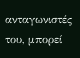ανταγωνιστές του, μπορεί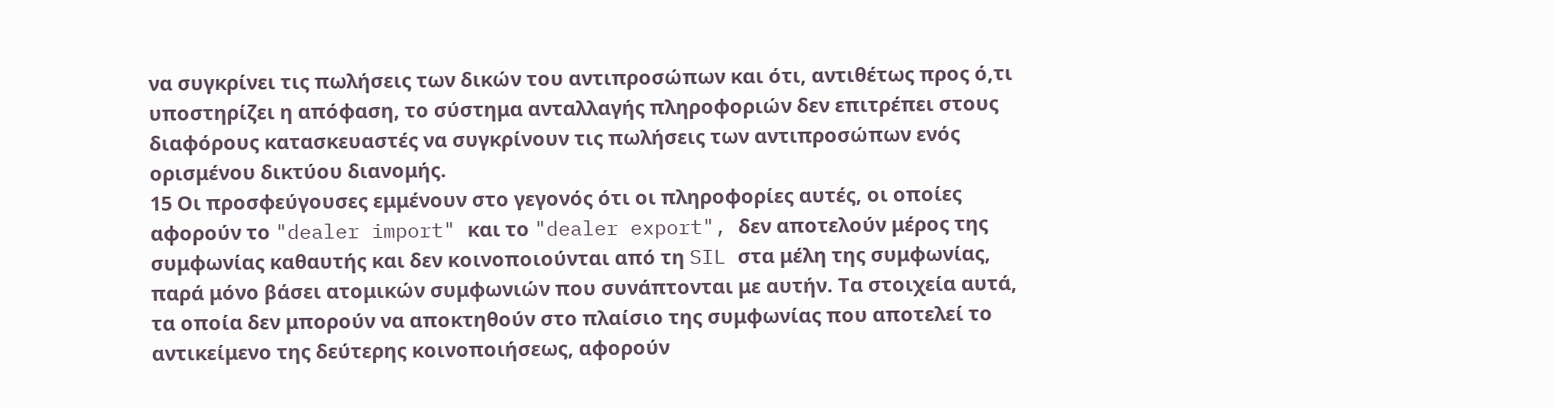να συγκρίνει τις πωλήσεις των δικών του αντιπροσώπων και ότι, αντιθέτως προς ό,τι υποστηρίζει η απόφαση, το σύστημα ανταλλαγής πληροφοριών δεν επιτρέπει στους διαφόρους κατασκευαστές να συγκρίνουν τις πωλήσεις των αντιπροσώπων ενός ορισμένου δικτύου διανομής.
15 Οι προσφεύγουσες εμμένουν στο γεγονός ότι οι πληροφορίες αυτές, οι οποίες αφορούν το "dealer import" και το "dealer export", δεν αποτελούν μέρος της συμφωνίας καθαυτής και δεν κοινοποιούνται από τη SIL στα μέλη της συμφωνίας, παρά μόνο βάσει ατομικών συμφωνιών που συνάπτονται με αυτήν. Τα στοιχεία αυτά, τα οποία δεν μπορούν να αποκτηθούν στο πλαίσιο της συμφωνίας που αποτελεί το αντικείμενο της δεύτερης κοινοποιήσεως, αφορούν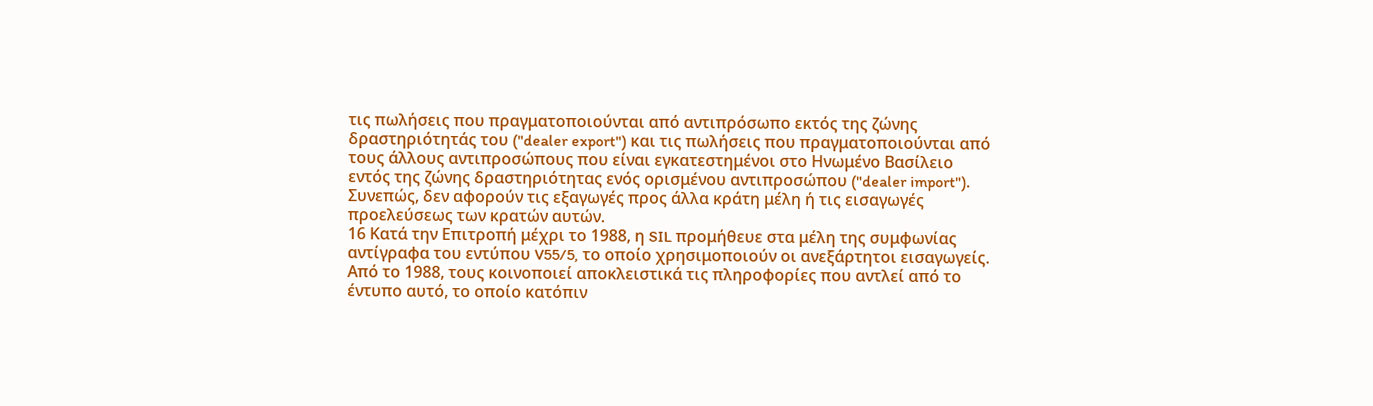τις πωλήσεις που πραγματοποιούνται από αντιπρόσωπο εκτός της ζώνης δραστηριότητάς του ("dealer export") και τις πωλήσεις που πραγματοποιούνται από τους άλλους αντιπροσώπους που είναι εγκατεστημένοι στο Ηνωμένο Βασίλειο εντός της ζώνης δραστηριότητας ενός ορισμένου αντιπροσώπου ("dealer import"). Συνεπώς, δεν αφορούν τις εξαγωγές προς άλλα κράτη μέλη ή τις εισαγωγές προελεύσεως των κρατών αυτών.
16 Κατά την Επιτροπή μέχρι το 1988, η SIL προμήθευε στα μέλη της συμφωνίας αντίγραφα του εντύπου V55/5, το οποίο χρησιμοποιούν οι ανεξάρτητοι εισαγωγείς. Από το 1988, τους κοινοποιεί αποκλειστικά τις πληροφορίες που αντλεί από το έντυπο αυτό, το οποίο κατόπιν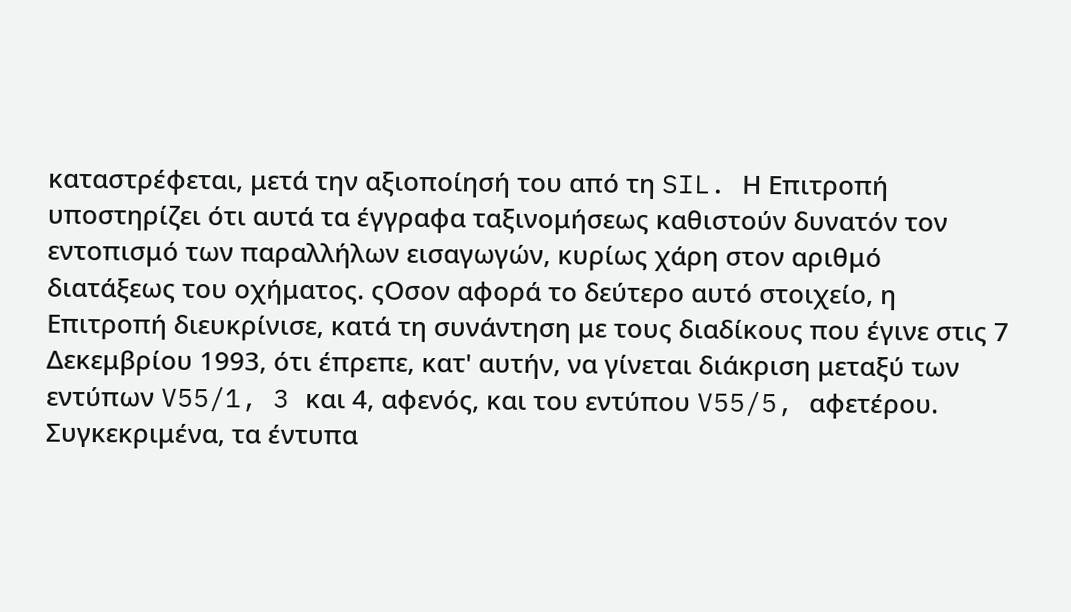καταστρέφεται, μετά την αξιοποίησή του από τη SIL. Η Επιτροπή υποστηρίζει ότι αυτά τα έγγραφα ταξινομήσεως καθιστούν δυνατόν τον εντοπισμό των παραλλήλων εισαγωγών, κυρίως χάρη στον αριθμό διατάξεως του οχήματος. ςΟσον αφορά το δεύτερο αυτό στοιχείο, η Επιτροπή διευκρίνισε, κατά τη συνάντηση με τους διαδίκους που έγινε στις 7 Δεκεμβρίου 1993, ότι έπρεπε, κατ' αυτήν, να γίνεται διάκριση μεταξύ των εντύπων V55/1, 3 και 4, αφενός, και του εντύπου V55/5, αφετέρου. Συγκεκριμένα, τα έντυπα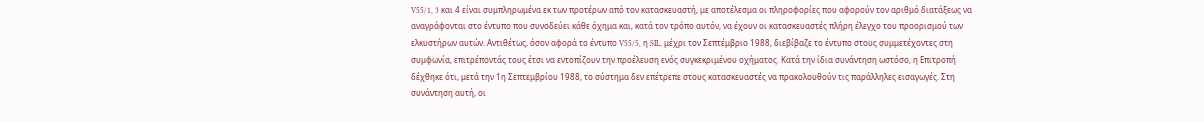V55/1, 3 και 4 είναι συμπληρωμένα εκ των προτέρων από τον κατασκευαστή, με αποτέλεσμα οι πληροφορίες που αφορούν τον αριθμό διατάξεως να αναγράφονται στο έντυπο που συνοδεύει κάθε όχημα και, κατά τον τρόπο αυτόν, να έχουν οι κατασκευαστές πλήρη έλεγχο του προορισμού των ελκυστήρων αυτών. Αντιθέτως, όσον αφορά το έντυπο V55/5, η SIL, μέχρι τον Σεπτέμβριο 1988, διεβίβαζε το έντυπο στους συμμετέχοντες στη συμφωνία, επιτρέποντάς τους έτσι να εντοπίζουν την προέλευση ενός συγκεκριμένου οχήματος. Κατά την ίδια συνάντηση ωστόσο, η Επιτροπή δέχθηκε ότι, μετά την 1η Σεπτεμβρίου 1988, το σύστημα δεν επέτρεπε στους κατασκευαστές να πρακολουθούν τις παράλληλες εισαγωγές. Στη συνάντηση αυτή, οι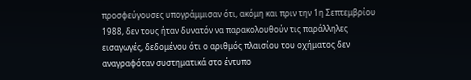προσφεύγουσες υπογράμμισαν ότι, ακόμη και πριν την 1η Σεπτεμβρίου 1988, δεν τους ήταν δυνατόν να παρακολουθούν τις παράλληλες εισαγωγές, δεδομένου ότι ο αριθμός πλαισίου του οχήματος δεν αναγραφόταν συστηματικά στο έντυπο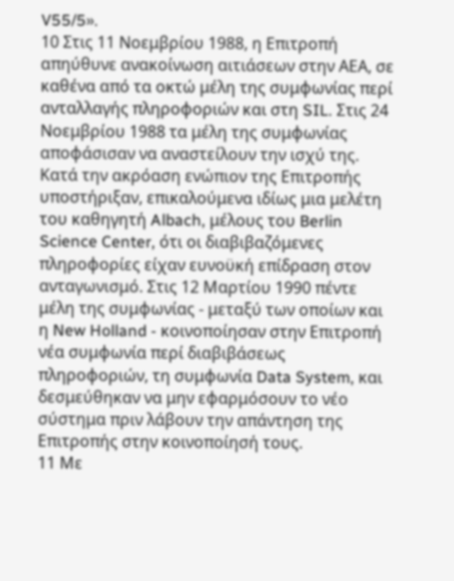V55/5».
10 Στις 11 Νοεμβρίου 1988, η Επιτροπή απηύθυνε ανακοίνωση αιτιάσεων στην ΑΕΑ, σε καθένα από τα οκτώ μέλη της συμφωνίας περί ανταλλαγής πληροφοριών και στη SIL. Στις 24 Νοεμβρίου 1988 τα μέλη της συμφωνίας αποφάσισαν να αναστείλουν την ισχύ της. Κατά την ακρόαση ενώπιον της Επιτροπής υποστήριξαν, επικαλούμενα ιδίως μια μελέτη του καθηγητή Albach, μέλους του Berlin Science Center, ότι οι διαβιβαζόμενες πληροφορίες είχαν ευνοϋκή επίδραση στον ανταγωνισμό. Στις 12 Μαρτίου 1990 πέντε μέλη της συμφωνίας - μεταξύ των οποίων και η New Holland - κοινοποίησαν στην Επιτροπή νέα συμφωνία περί διαβιβάσεως πληροφοριών, τη συμφωνία Data System, και δεσμεύθηκαν να μην εφαρμόσουν το νέο σύστημα πριν λάβουν την απάντηση της Επιτροπής στην κοινοποίησή τους.
11 Με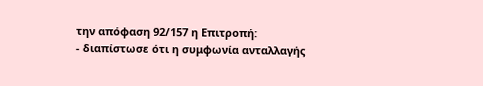την απόφαση 92/157 η Επιτροπή:
- διαπίστωσε ότι η συμφωνία ανταλλαγής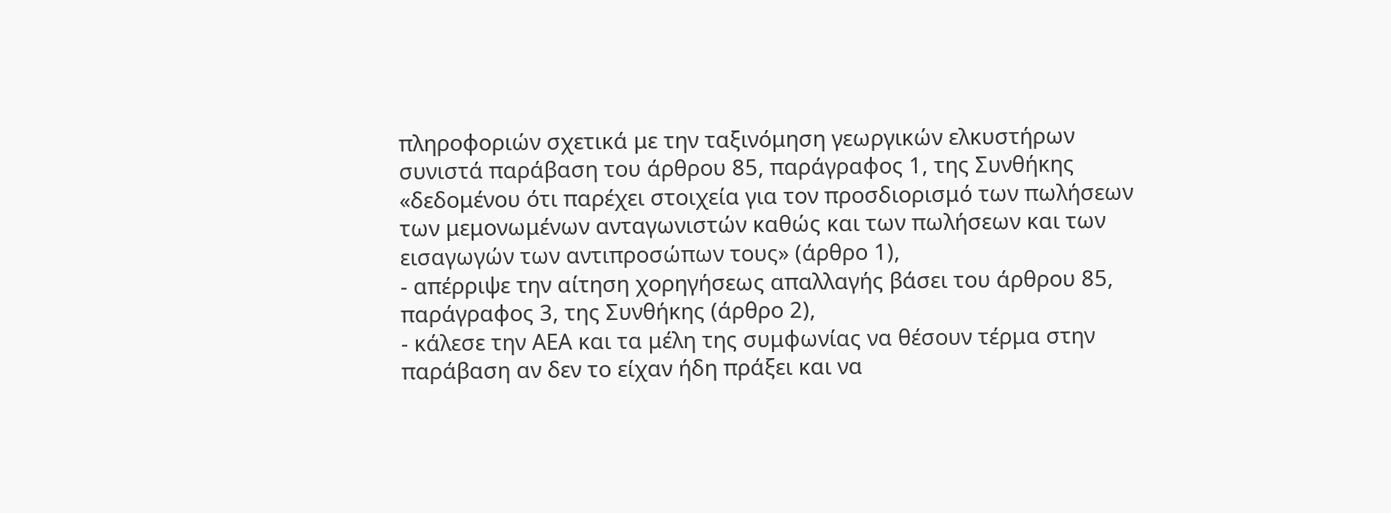πληροφοριών σχετικά με την ταξινόμηση γεωργικών ελκυστήρων συνιστά παράβαση του άρθρου 85, παράγραφος 1, της Συνθήκης «δεδομένου ότι παρέχει στοιχεία για τον προσδιορισμό των πωλήσεων των μεμονωμένων ανταγωνιστών καθώς και των πωλήσεων και των εισαγωγών των αντιπροσώπων τους» (άρθρο 1),
- απέρριψε την αίτηση χορηγήσεως απαλλαγής βάσει του άρθρου 85, παράγραφος 3, της Συνθήκης (άρθρο 2),
- κάλεσε την ΑΕΑ και τα μέλη της συμφωνίας να θέσουν τέρμα στην παράβαση αν δεν το είχαν ήδη πράξει και να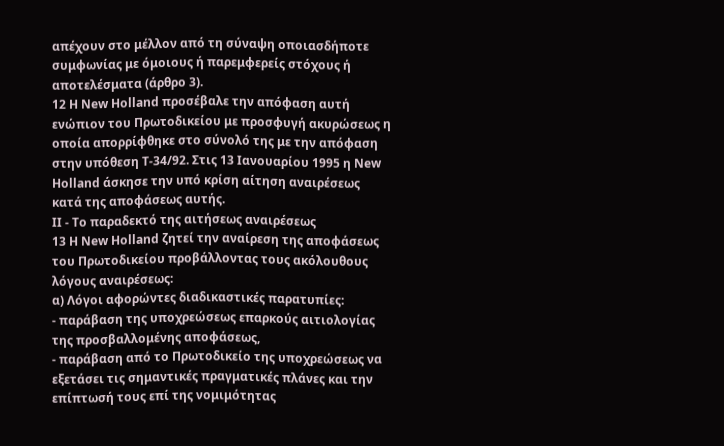απέχουν στο μέλλον από τη σύναψη οποιασδήποτε συμφωνίας με όμοιους ή παρεμφερείς στόχους ή αποτελέσματα (άρθρο 3).
12 Η New Holland προσέβαλε την απόφαση αυτή ενώπιον του Πρωτοδικείου με προσφυγή ακυρώσεως η οποία απορρίφθηκε στο σύνολό της με την απόφαση στην υπόθεση Τ-34/92. Στις 13 Ιανουαρίου 1995 η New Holland άσκησε την υπό κρίση αίτηση αναιρέσεως κατά της αποφάσεως αυτής.
ΙΙ - Το παραδεκτό της αιτήσεως αναιρέσεως
13 Η New Holland ζητεί την αναίρεση της αποφάσεως του Πρωτοδικείου προβάλλοντας τους ακόλουθους λόγους αναιρέσεως:
α) Λόγοι αφορώντες διαδικαστικές παρατυπίες:
- παράβαση της υποχρεώσεως επαρκούς αιτιολογίας της προσβαλλομένης αποφάσεως,
- παράβαση από το Πρωτοδικείο της υποχρεώσεως να εξετάσει τις σημαντικές πραγματικές πλάνες και την επίπτωσή τους επί της νομιμότητας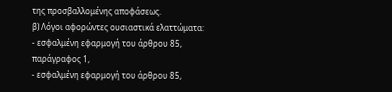της προσβαλλομένης αποφάσεως.
β) Λόγοι αφορώντες ουσιαστικά ελαττώματα:
- εσφαλμένη εφαρμογή του άρθρου 85, παράγραφος 1,
- εσφαλμένη εφαρμογή του άρθρου 85,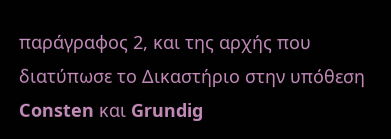παράγραφος 2, και της αρχής που διατύπωσε το Δικαστήριο στην υπόθεση Consten και Grundig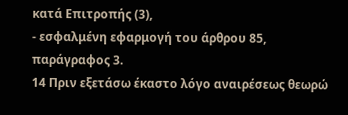κατά Επιτροπής (3),
- εσφαλμένη εφαρμογή του άρθρου 85, παράγραφος 3.
14 Πριν εξετάσω έκαστο λόγο αναιρέσεως θεωρώ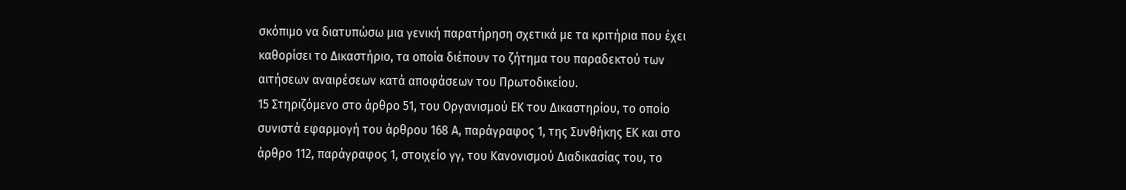σκόπιμο να διατυπώσω μια γενική παρατήρηση σχετικά με τα κριτήρια που έχει καθορίσει το Δικαστήριο, τα οποία διέπουν το ζήτημα του παραδεκτού των αιτήσεων αναιρέσεων κατά αποφάσεων του Πρωτοδικείου.
15 Στηριζόμενο στο άρθρο 51, του Οργανισμού ΕΚ του Δικαστηρίου, το οποίο συνιστά εφαρμογή του άρθρου 168 Α, παράγραφος 1, της Συνθήκης ΕΚ και στο άρθρο 112, παράγραφος 1, στοιχείο γγ, του Κανονισμού Διαδικασίας του, το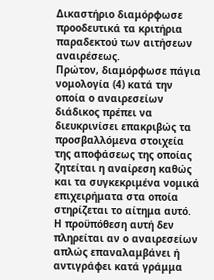Δικαστήριο διαμόρφωσε προοδευτικά τα κριτήρια παραδεκτού των αιτήσεων αναιρέσεως.
Πρώτον, διαμόρφωσε πάγια νομολογία (4) κατά την οποία ο αναιρεσείων διάδικος πρέπει να διευκρινίσει επακριβώς τα προσβαλλόμενα στοιχεία της αποφάσεως της οποίας ζητείται η αναίρεση καθώς και τα συγκεκριμένα νομικά επιχειρήματα στα οποία στηρίζεται το αίτημα αυτό. Η προϋπόθεση αυτή δεν πληρείται αν ο αναιρεσείων απλώς επαναλαμβάνει ή αντιγράφει κατά γράμμα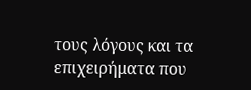τους λόγους και τα επιχειρήματα που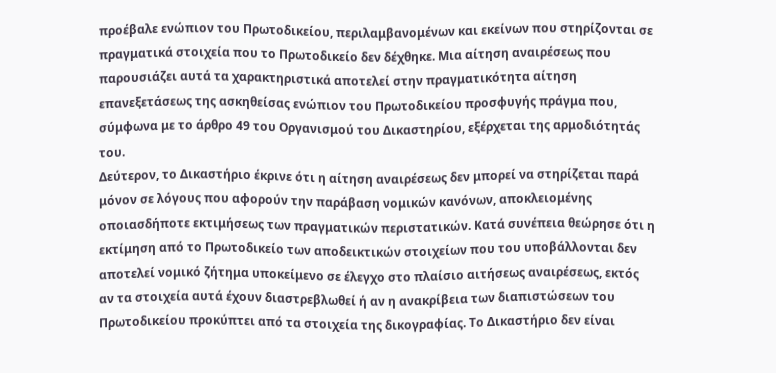προέβαλε ενώπιον του Πρωτοδικείου, περιλαμβανομένων και εκείνων που στηρίζονται σε πραγματικά στοιχεία που το Πρωτοδικείο δεν δέχθηκε. Μια αίτηση αναιρέσεως που παρουσιάζει αυτά τα χαρακτηριστικά αποτελεί στην πραγματικότητα αίτηση επανεξετάσεως της ασκηθείσας ενώπιον του Πρωτοδικείου προσφυγής πράγμα που, σύμφωνα με το άρθρο 49 του Οργανισμού του Δικαστηρίου, εξέρχεται της αρμοδιότητάς του.
Δεύτερον, το Δικαστήριο έκρινε ότι η αίτηση αναιρέσεως δεν μπορεί να στηρίζεται παρά μόνον σε λόγους που αφορούν την παράβαση νομικών κανόνων, αποκλειομένης οποιασδήποτε εκτιμήσεως των πραγματικών περιστατικών. Κατά συνέπεια θεώρησε ότι η εκτίμηση από το Πρωτοδικείο των αποδεικτικών στοιχείων που του υποβάλλονται δεν αποτελεί νομικό ζήτημα υποκείμενο σε έλεγχο στο πλαίσιο αιτήσεως αναιρέσεως, εκτός αν τα στοιχεία αυτά έχουν διαστρεβλωθεί ή αν η ανακρίβεια των διαπιστώσεων του Πρωτοδικείου προκύπτει από τα στοιχεία της δικογραφίας. Το Δικαστήριο δεν είναι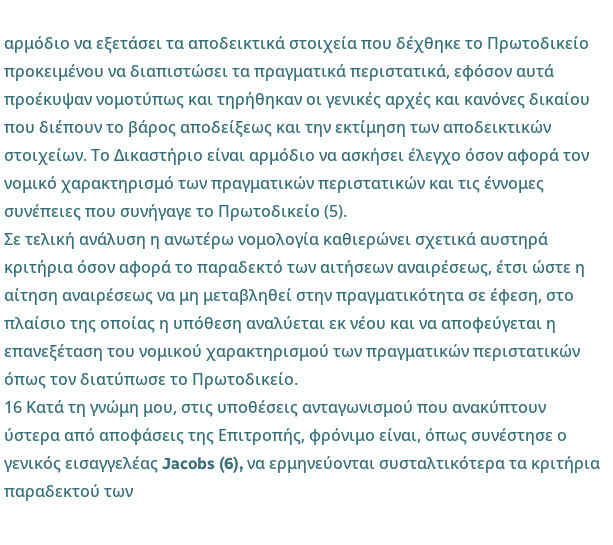αρμόδιο να εξετάσει τα αποδεικτικά στοιχεία που δέχθηκε το Πρωτοδικείο προκειμένου να διαπιστώσει τα πραγματικά περιστατικά, εφόσον αυτά προέκυψαν νομοτύπως και τηρήθηκαν οι γενικές αρχές και κανόνες δικαίου που διέπουν το βάρος αποδείξεως και την εκτίμηση των αποδεικτικών στοιχείων. Το Δικαστήριο είναι αρμόδιο να ασκήσει έλεγχο όσον αφορά τον νομικό χαρακτηρισμό των πραγματικών περιστατικών και τις έννομες συνέπειες που συνήγαγε το Πρωτοδικείο (5).
Σε τελική ανάλυση η ανωτέρω νομολογία καθιερώνει σχετικά αυστηρά κριτήρια όσον αφορά το παραδεκτό των αιτήσεων αναιρέσεως, έτσι ώστε η αίτηση αναιρέσεως να μη μεταβληθεί στην πραγματικότητα σε έφεση, στο πλαίσιο της οποίας η υπόθεση αναλύεται εκ νέου και να αποφεύγεται η επανεξέταση του νομικού χαρακτηρισμού των πραγματικών περιστατικών όπως τον διατύπωσε το Πρωτοδικείο.
16 Κατά τη γνώμη μου, στις υποθέσεις ανταγωνισμού που ανακύπτουν ύστερα από αποφάσεις της Επιτροπής, φρόνιμο είναι, όπως συνέστησε ο γενικός εισαγγελέας Jacobs (6), να ερμηνεύονται συσταλτικότερα τα κριτήρια παραδεκτού των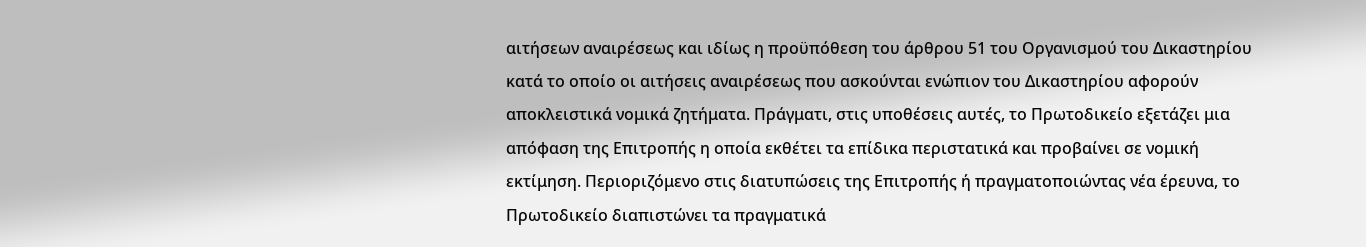αιτήσεων αναιρέσεως και ιδίως η προϋπόθεση του άρθρου 51 του Οργανισμού του Δικαστηρίου κατά το οποίο οι αιτήσεις αναιρέσεως που ασκούνται ενώπιον του Δικαστηρίου αφορούν αποκλειστικά νομικά ζητήματα. Πράγματι, στις υποθέσεις αυτές, το Πρωτοδικείο εξετάζει μια απόφαση της Επιτροπής η οποία εκθέτει τα επίδικα περιστατικά και προβαίνει σε νομική εκτίμηση. Περιοριζόμενο στις διατυπώσεις της Επιτροπής ή πραγματοποιώντας νέα έρευνα, το Πρωτοδικείο διαπιστώνει τα πραγματικά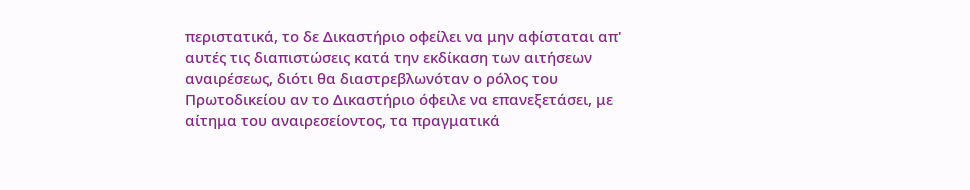περιστατικά, το δε Δικαστήριο οφείλει να μην αφίσταται απ' αυτές τις διαπιστώσεις κατά την εκδίκαση των αιτήσεων αναιρέσεως, διότι θα διαστρεβλωνόταν ο ρόλος του Πρωτοδικείου αν το Δικαστήριο όφειλε να επανεξετάσει, με αίτημα του αναιρεσείοντος, τα πραγματικά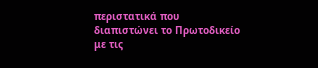περιστατικά που διαπιστώνει το Πρωτοδικείο με τις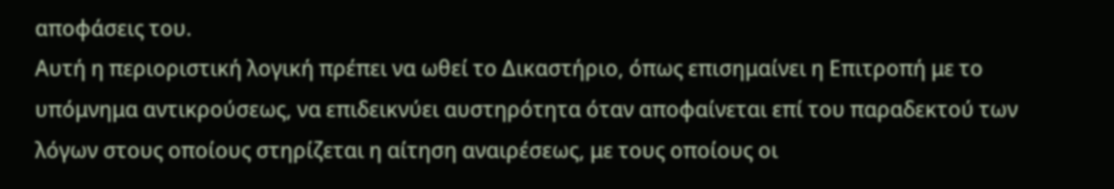αποφάσεις του.
Αυτή η περιοριστική λογική πρέπει να ωθεί το Δικαστήριο, όπως επισημαίνει η Επιτροπή με το υπόμνημα αντικρούσεως, να επιδεικνύει αυστηρότητα όταν αποφαίνεται επί του παραδεκτού των λόγων στους οποίους στηρίζεται η αίτηση αναιρέσεως, με τους οποίους οι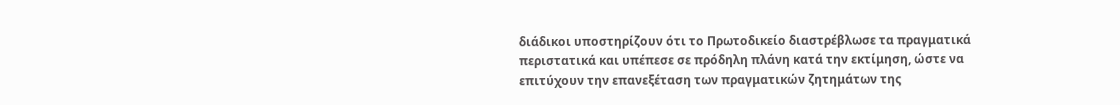διάδικοι υποστηρίζουν ότι το Πρωτοδικείο διαστρέβλωσε τα πραγματικά περιστατικά και υπέπεσε σε πρόδηλη πλάνη κατά την εκτίμηση, ώστε να επιτύχουν την επανεξέταση των πραγματικών ζητημάτων της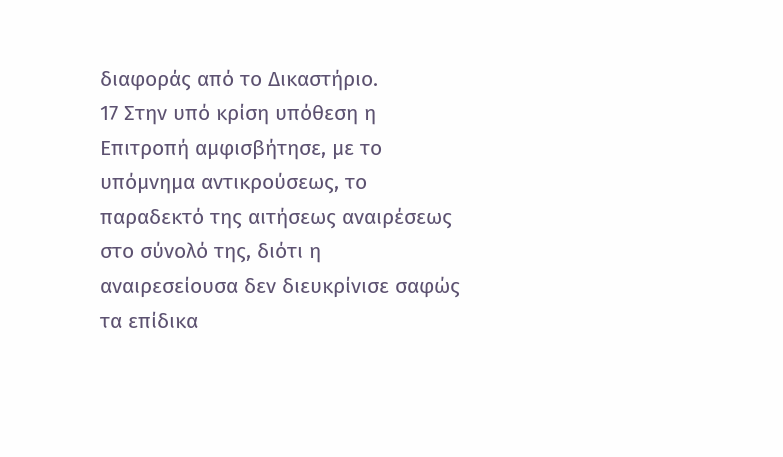διαφοράς από το Δικαστήριο.
17 Στην υπό κρίση υπόθεση η Επιτροπή αμφισβήτησε, με το υπόμνημα αντικρούσεως, το παραδεκτό της αιτήσεως αναιρέσεως στο σύνολό της, διότι η αναιρεσείουσα δεν διευκρίνισε σαφώς τα επίδικα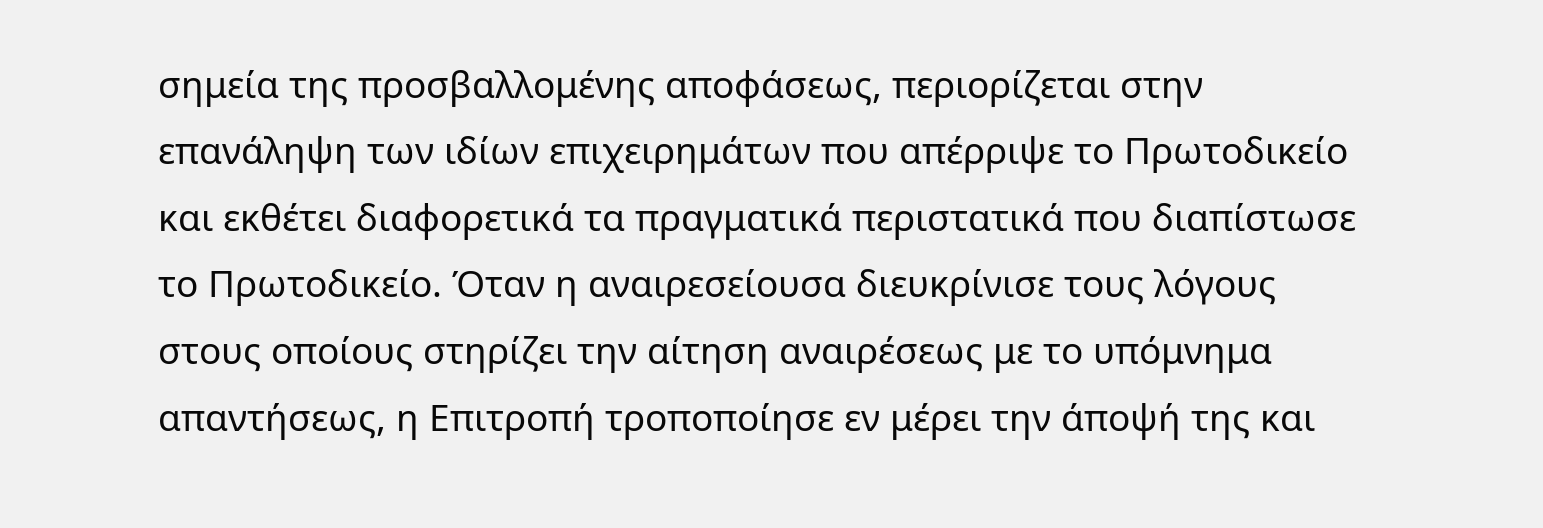σημεία της προσβαλλομένης αποφάσεως, περιορίζεται στην επανάληψη των ιδίων επιχειρημάτων που απέρριψε το Πρωτοδικείο και εκθέτει διαφορετικά τα πραγματικά περιστατικά που διαπίστωσε το Πρωτοδικείο. Όταν η αναιρεσείουσα διευκρίνισε τους λόγους στους οποίους στηρίζει την αίτηση αναιρέσεως με το υπόμνημα απαντήσεως, η Επιτροπή τροποποίησε εν μέρει την άποψή της και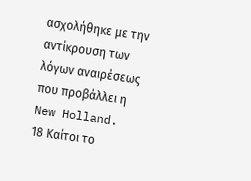ασχολήθηκε με την αντίκρουση των λόγων αναιρέσεως που προβάλλει η New Holland.
18 Καίτοι το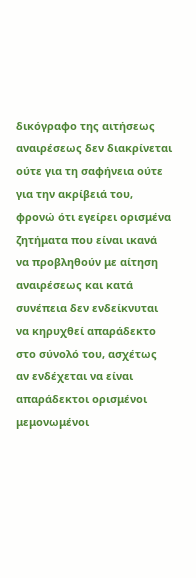δικόγραφο της αιτήσεως αναιρέσεως δεν διακρίνεται ούτε για τη σαφήνεια ούτε για την ακρίβειά του, φρονώ ότι εγείρει ορισμένα ζητήματα που είναι ικανά να προβληθούν με αίτηση αναιρέσεως και κατά συνέπεια δεν ενδείκνυται να κηρυχθεί απαράδεκτο στο σύνολό του, ασχέτως αν ενδέχεται να είναι απαράδεκτοι ορισμένοι μεμονωμένοι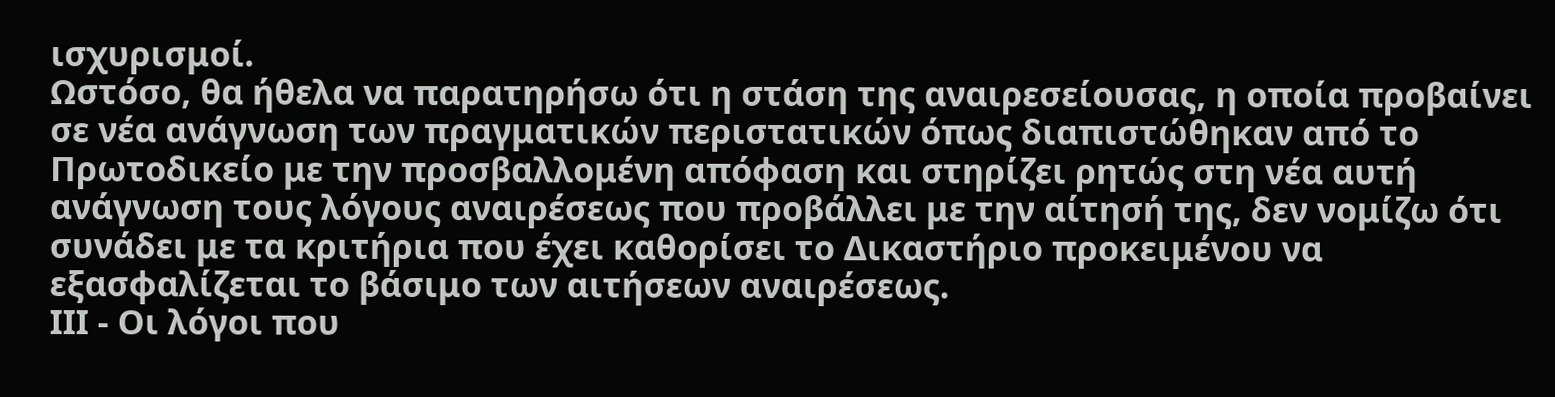ισχυρισμοί.
Ωστόσο, θα ήθελα να παρατηρήσω ότι η στάση της αναιρεσείουσας, η οποία προβαίνει σε νέα ανάγνωση των πραγματικών περιστατικών όπως διαπιστώθηκαν από το Πρωτοδικείο με την προσβαλλομένη απόφαση και στηρίζει ρητώς στη νέα αυτή ανάγνωση τους λόγους αναιρέσεως που προβάλλει με την αίτησή της, δεν νομίζω ότι συνάδει με τα κριτήρια που έχει καθορίσει το Δικαστήριο προκειμένου να εξασφαλίζεται το βάσιμο των αιτήσεων αναιρέσεως.
ΙΙΙ - Οι λόγοι που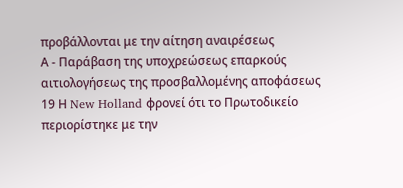προβάλλονται με την αίτηση αναιρέσεως
Α - Παράβαση της υποχρεώσεως επαρκούς αιτιολογήσεως της προσβαλλομένης αποφάσεως
19 Η New Holland φρονεί ότι το Πρωτοδικείο περιορίστηκε με την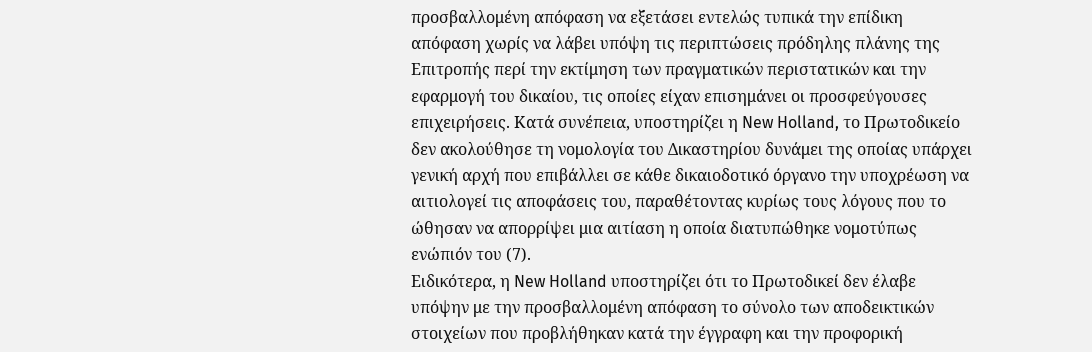προσβαλλομένη απόφαση να εξετάσει εντελώς τυπικά την επίδικη απόφαση χωρίς να λάβει υπόψη τις περιπτώσεις πρόδηλης πλάνης της Επιτροπής περί την εκτίμηση των πραγματικών περιστατικών και την εφαρμογή του δικαίου, τις οποίες είχαν επισημάνει οι προσφεύγουσες επιχειρήσεις. Κατά συνέπεια, υποστηρίζει η New Holland, το Πρωτοδικείο δεν ακολούθησε τη νομολογία του Δικαστηρίου δυνάμει της οποίας υπάρχει γενική αρχή που επιβάλλει σε κάθε δικαιοδοτικό όργανο την υποχρέωση να αιτιολογεί τις αποφάσεις του, παραθέτοντας κυρίως τους λόγους που το ώθησαν να απορρίψει μια αιτίαση η οποία διατυπώθηκε νομοτύπως ενώπιόν του (7).
Ειδικότερα, η New Holland υποστηρίζει ότι το Πρωτοδικεί δεν έλαβε υπόψην με την προσβαλλομένη απόφαση το σύνολο των αποδεικτικών στοιχείων που προβλήθηκαν κατά την έγγραφη και την προφορική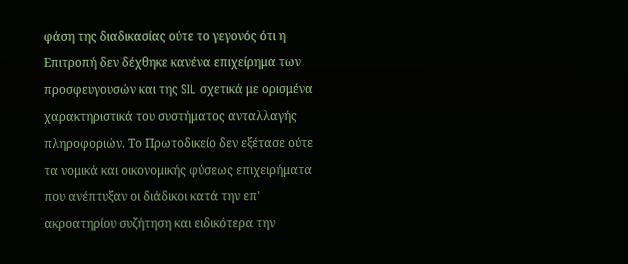φάση της διαδικασίας ούτε το γεγονός ότι η Επιτροπή δεν δέχθηκε κανένα επιχείρημα των προσφευγουσών και της SIL σχετικά με ορισμένα χαρακτηριστικά του συστήματος ανταλλαγής πληροφοριών. Το Πρωτοδικείο δεν εξέτασε ούτε τα νομικά και οικονομικής φύσεως επιχειρήματα που ανέπτυξαν οι διάδικοι κατά την επ' ακροατηρίου συζήτηση και ειδικότερα την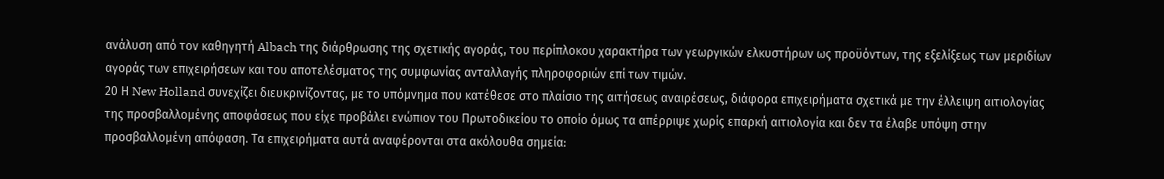ανάλυση από τον καθηγητή Albach της διάρθρωσης της σχετικής αγοράς, του περίπλοκου χαρακτήρα των γεωργικών ελκυστήρων ως προϋόντων, της εξελίξεως των μεριδίων αγοράς των επιχειρήσεων και του αποτελέσματος της συμφωνίας ανταλλαγής πληροφοριών επί των τιμών.
20 Η New Holland συνεχίζει διευκρινίζοντας, με το υπόμνημα που κατέθεσε στο πλαίσιο της αιτήσεως αναιρέσεως, διάφορα επιχειρήματα σχετικά με την έλλειψη αιτιολογίας της προσβαλλομένης αποφάσεως που είχε προβάλει ενώπιον του Πρωτοδικείου το οποίο όμως τα απέρριψε χωρίς επαρκή αιτιολογία και δεν τα έλαβε υπόψη στην προσβαλλομένη απόφαση. Τα επιχειρήματα αυτά αναφέρονται στα ακόλουθα σημεία: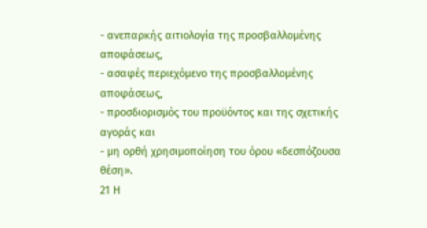- ανεπαρκής αιτιολογία της προσβαλλομένης αποφάσεως,
- ασαφές περιεχόμενο της προσβαλλομένης αποφάσεως,
- προσδιορισμός του προϋόντος και της σχετικής αγοράς και
- μη ορθή χρησιμοποίηση του όρου «δεσπόζουσα θέση».
21 Η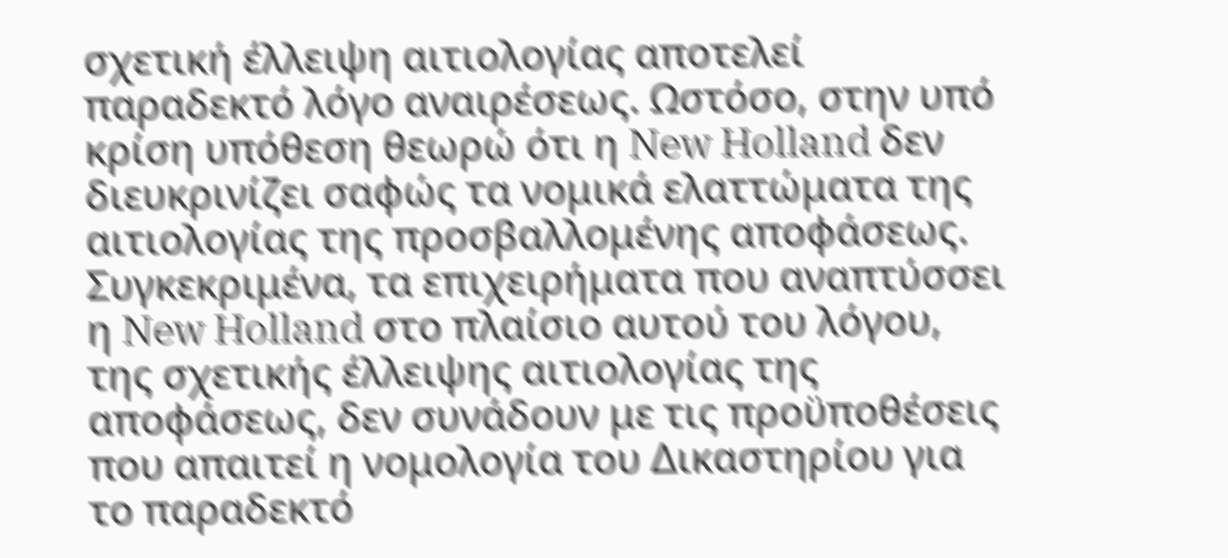σχετική έλλειψη αιτιολογίας αποτελεί παραδεκτό λόγο αναιρέσεως. Ωστόσο, στην υπό κρίση υπόθεση θεωρώ ότι η New Holland δεν διευκρινίζει σαφώς τα νομικά ελαττώματα της αιτιολογίας της προσβαλλομένης αποφάσεως. Συγκεκριμένα, τα επιχειρήματα που αναπτύσσει η New Holland στο πλαίσιο αυτού του λόγου, της σχετικής έλλειψης αιτιολογίας της αποφάσεως, δεν συνάδουν με τις προϋποθέσεις που απαιτεί η νομολογία του Δικαστηρίου για το παραδεκτό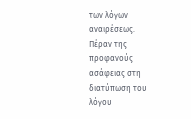των λόγων αναιρέσεως.
Πέραν της προφανούς ασάφειας στη διατύπωση του λόγου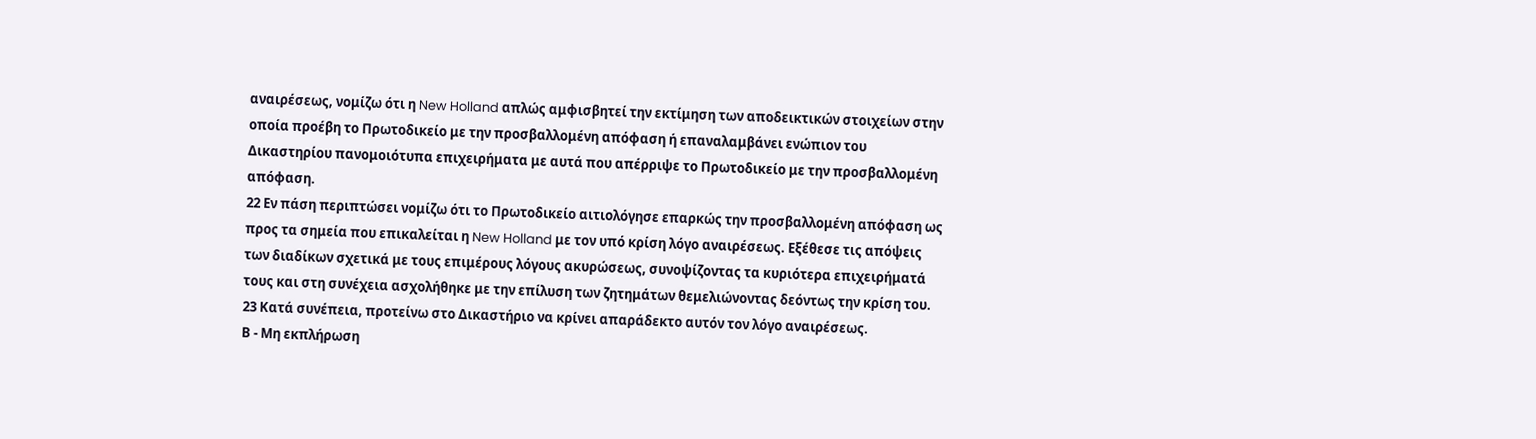αναιρέσεως, νομίζω ότι η New Holland απλώς αμφισβητεί την εκτίμηση των αποδεικτικών στοιχείων στην οποία προέβη το Πρωτοδικείο με την προσβαλλομένη απόφαση ή επαναλαμβάνει ενώπιον του Δικαστηρίου πανομοιότυπα επιχειρήματα με αυτά που απέρριψε το Πρωτοδικείο με την προσβαλλομένη απόφαση.
22 Εν πάση περιπτώσει νομίζω ότι το Πρωτοδικείο αιτιολόγησε επαρκώς την προσβαλλομένη απόφαση ως προς τα σημεία που επικαλείται η New Holland με τον υπό κρίση λόγο αναιρέσεως. Εξέθεσε τις απόψεις των διαδίκων σχετικά με τους επιμέρους λόγους ακυρώσεως, συνοψίζοντας τα κυριότερα επιχειρήματά τους και στη συνέχεια ασχολήθηκε με την επίλυση των ζητημάτων θεμελιώνοντας δεόντως την κρίση του.
23 Κατά συνέπεια, προτείνω στο Δικαστήριο να κρίνει απαράδεκτο αυτόν τον λόγο αναιρέσεως.
Β - Μη εκπλήρωση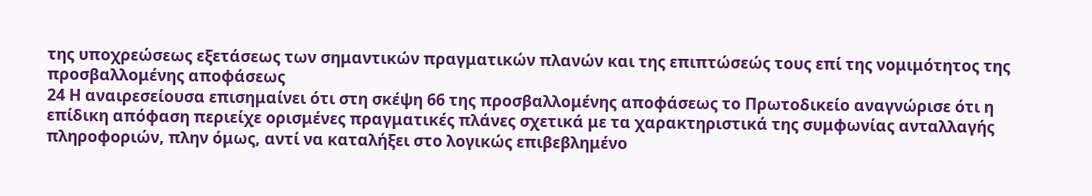της υποχρεώσεως εξετάσεως των σημαντικών πραγματικών πλανών και της επιπτώσεώς τους επί της νομιμότητος της προσβαλλομένης αποφάσεως
24 Η αναιρεσείουσα επισημαίνει ότι στη σκέψη 66 της προσβαλλομένης αποφάσεως το Πρωτοδικείο αναγνώρισε ότι η επίδικη απόφαση περιείχε ορισμένες πραγματικές πλάνες σχετικά με τα χαρακτηριστικά της συμφωνίας ανταλλαγής πληροφοριών, πλην όμως, αντί να καταλήξει στο λογικώς επιβεβλημένο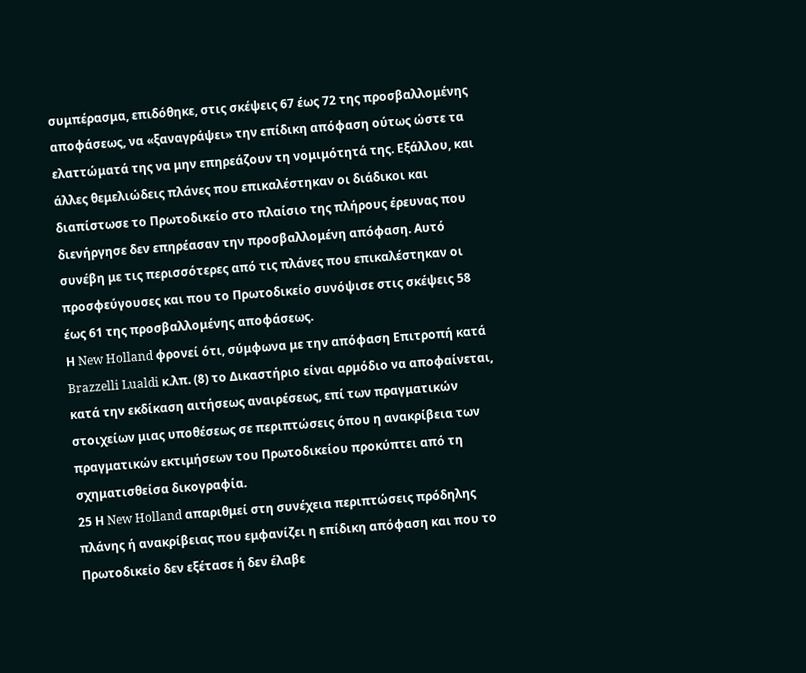συμπέρασμα, επιδόθηκε, στις σκέψεις 67 έως 72 της προσβαλλομένης αποφάσεως, να «ξαναγράψει» την επίδικη απόφαση ούτως ώστε τα ελαττώματά της να μην επηρεάζουν τη νομιμότητά της. Εξάλλου, και άλλες θεμελιώδεις πλάνες που επικαλέστηκαν οι διάδικοι και διαπίστωσε το Πρωτοδικείο στο πλαίσιο της πλήρους έρευνας που διενήργησε δεν επηρέασαν την προσβαλλομένη απόφαση. Αυτό συνέβη με τις περισσότερες από τις πλάνες που επικαλέστηκαν οι προσφεύγουσες και που το Πρωτοδικείο συνόψισε στις σκέψεις 58 έως 61 της προσβαλλομένης αποφάσεως.
Η New Holland φρονεί ότι, σύμφωνα με την απόφαση Επιτροπή κατά Brazzelli Lualdi κ.λπ. (8) το Δικαστήριο είναι αρμόδιο να αποφαίνεται, κατά την εκδίκαση αιτήσεως αναιρέσεως, επί των πραγματικών στοιχείων μιας υποθέσεως σε περιπτώσεις όπου η ανακρίβεια των πραγματικών εκτιμήσεων του Πρωτοδικείου προκύπτει από τη σχηματισθείσα δικογραφία.
25 Η New Holland απαριθμεί στη συνέχεια περιπτώσεις πρόδηλης πλάνης ή ανακρίβειας που εμφανίζει η επίδικη απόφαση και που το Πρωτοδικείο δεν εξέτασε ή δεν έλαβε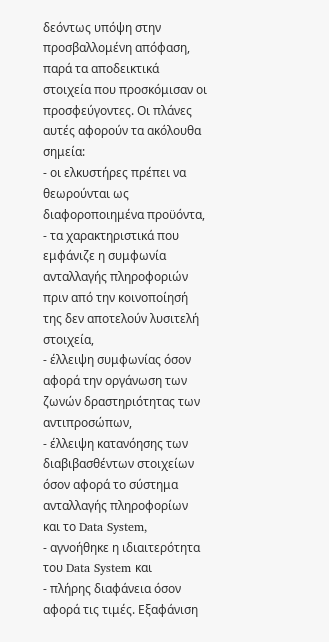δεόντως υπόψη στην προσβαλλομένη απόφαση, παρά τα αποδεικτικά στοιχεία που προσκόμισαν οι προσφεύγοντες. Οι πλάνες αυτές αφορούν τα ακόλουθα σημεία:
- οι ελκυστήρες πρέπει να θεωρούνται ως διαφοροποιημένα προϋόντα,
- τα χαρακτηριστικά που εμφάνιζε η συμφωνία ανταλλαγής πληροφοριών πριν από την κοινοποίησή της δεν αποτελούν λυσιτελή στοιχεία,
- έλλειψη συμφωνίας όσον αφορά την οργάνωση των ζωνών δραστηριότητας των αντιπροσώπων,
- έλλειψη κατανόησης των διαβιβασθέντων στοιχείων όσον αφορά το σύστημα ανταλλαγής πληροφορίων και το Data System,
- αγνοήθηκε η ιδιαιτερότητα του Data System και
- πλήρης διαφάνεια όσον αφορά τις τιμές. Εξαφάνιση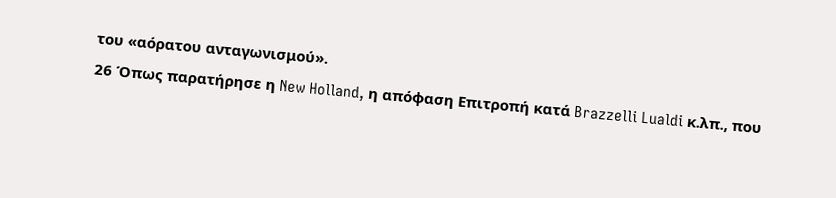του «αόρατου ανταγωνισμού».
26 Όπως παρατήρησε η New Holland, η απόφαση Επιτροπή κατά Brazzelli Lualdi κ.λπ., που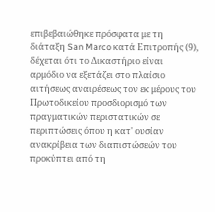επιβεβαιώθηκε πρόσφατα με τη διάταξη San Marco κατά Επιτροπής (9), δέχεται ότι το Δικαστήριο είναι αρμόδιο να εξετάζει στο πλαίσιο αιτήσεως αναιρέσεως τον εκ μέρους του Πρωτοδικείου προσδιορισμό των πραγματικών περιστατικών σε περιπτώσεις όπου η κατ' ουσίαν ανακρίβεια των διαπιστώσεών του προκύπτει από τη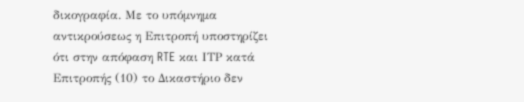δικογραφία. Με το υπόμνημα αντικρούσεως η Επιτροπή υποστηρίζει ότι στην απόφαση RTE και ΙΤΡ κατά Επιτροπής (10) το Δικαστήριο δεν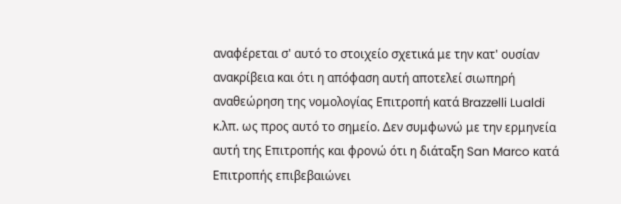αναφέρεται σ' αυτό το στοιχείο σχετικά με την κατ' ουσίαν ανακρίβεια και ότι η απόφαση αυτή αποτελεί σιωπηρή αναθεώρηση της νομολογίας Επιτροπή κατά Brazzelli Lualdi κ.λπ. ως προς αυτό το σημείο. Δεν συμφωνώ με την ερμηνεία αυτή της Επιτροπής και φρονώ ότι η διάταξη San Marco κατά Επιτροπής επιβεβαιώνει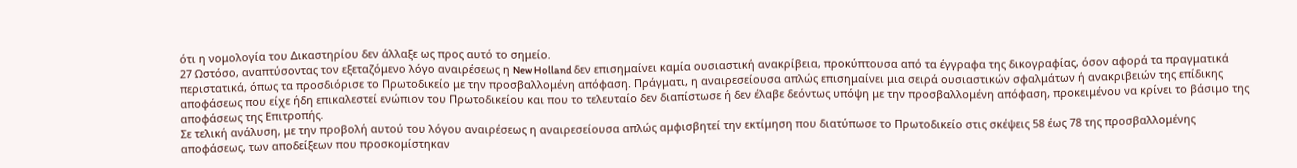ότι η νομολογία του Δικαστηρίου δεν άλλαξε ως προς αυτό το σημείο.
27 Ωστόσο, αναπτύσοντας τον εξεταζόμενο λόγο αναιρέσεως η New Holland δεν επισημαίνει καμία ουσιαστική ανακρίβεια, προκύπτουσα από τα έγγραφα της δικογραφίας, όσον αφορά τα πραγματικά περιστατικά, όπως τα προσδιόρισε το Πρωτοδικείο με την προσβαλλομένη απόφαση. Πράγματι, η αναιρεσείουσα απλώς επισημαίνει μια σειρά ουσιαστικών σφαλμάτων ή ανακριβειών της επίδικης αποφάσεως που είχε ήδη επικαλεστεί ενώπιον του Πρωτοδικείου και που το τελευταίο δεν διαπίστωσε ή δεν έλαβε δεόντως υπόψη με την προσβαλλομένη απόφαση, προκειμένου να κρίνει το βάσιμο της αποφάσεως της Επιτροπής.
Σε τελική ανάλυση, με την προβολή αυτού του λόγου αναιρέσεως η αναιρεσείουσα απλώς αμφισβητεί την εκτίμηση που διατύπωσε το Πρωτοδικείο στις σκέψεις 58 έως 78 της προσβαλλομένης αποφάσεως, των αποδείξεων που προσκομίστηκαν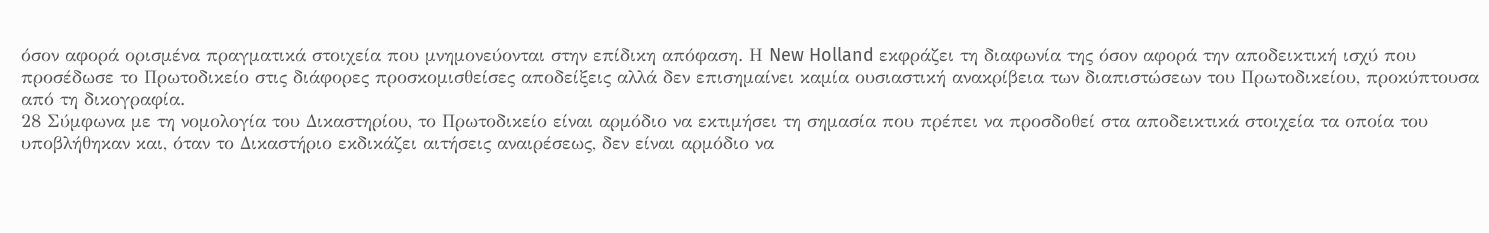όσον αφορά ορισμένα πραγματικά στοιχεία που μνημονεύονται στην επίδικη απόφαση. Η New Holland εκφράζει τη διαφωνία της όσον αφορά την αποδεικτική ισχύ που προσέδωσε το Πρωτοδικείο στις διάφορες προσκομισθείσες αποδείξεις αλλά δεν επισημαίνει καμία ουσιαστική ανακρίβεια των διαπιστώσεων του Πρωτοδικείου, προκύπτουσα από τη δικογραφία.
28 Σύμφωνα με τη νομολογία του Δικαστηρίου, το Πρωτοδικείο είναι αρμόδιο να εκτιμήσει τη σημασία που πρέπει να προσδοθεί στα αποδεικτικά στοιχεία τα οποία του υποβλήθηκαν και, όταν το Δικαστήριο εκδικάζει αιτήσεις αναιρέσεως, δεν είναι αρμόδιο να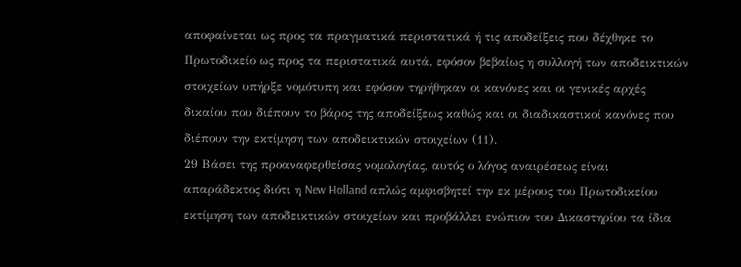αποφαίνεται ως προς τα πραγματικά περιστατικά ή τις αποδείξεις που δέχθηκε το Πρωτοδικείο ως προς τα περιστατικά αυτά, εφόσον βεβαίως η συλλογή των αποδεικτικών στοιχείων υπήρξε νομότυπη και εφόσον τηρήθηκαν οι κανόνες και οι γενικές αρχές δικαίου που διέπουν το βάρος της αποδείξεως καθώς και οι διαδικαστικοί κανόνες που διέπουν την εκτίμηση των αποδεικτικών στοιχείων (11).
29 Βάσει της προαναφερθείσας νομολογίας, αυτός ο λόγος αναιρέσεως είναι απαράδεκτος διότι η New Holland απλώς αμφισβητεί την εκ μέρους του Πρωτοδικείου εκτίμηση των αποδεικτικών στοιχείων και προβάλλει ενώπιον του Δικαστηρίου τα ίδια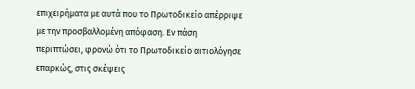επιχειρήματα με αυτά που το Πρωτοδικείο απέρριψε με την προσβαλλομένη απόφαση. Εν πάση περιπτώσει, φρονώ ότι το Πρωτοδικείο αιτιολόγησε επαρκώς, στις σκέψεις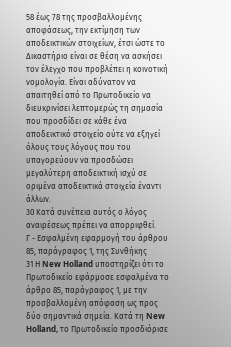58 έως 78 της προσβαλλομένης αποφάσεως, την εκτίμηση των αποδεικτικών στοιχείων, έτσι ώστε το Δικαστήριο είναι σε θέση να ασκήσει τον έλεγχο που προβλέπει η κοινοτική νομολογία. Είναι αδύνατον να απαιτηθεί από το Πρωτοδικείο να διευκρινίσει λεπτομερώς τη σημασία που προσδίδει σε κάθε ένα αποδεικτικό στοιχείο ούτε να εξηγεί όλους τους λόγους που του υπαγορεύουν να προσδώσει μεγαλύτερη αποδεικτική ισχύ σε οριμένα αποδεικτικά στοιχεία έναντι άλλων.
30 Κατά συνέπεια αυτός ο λόγος αναιρέσεως πρέπει να απορριφθεί.
Γ - Εσφαλμένη εφαρμογή του άρθρου 85, παράγραφος 1, της Συνθήκης
31 Η New Holland υποστηρίζει ότι το Πρωτοδικείο εφάρμοσε εσφαλμένα το άρθρο 85, παράγραφος 1, με την προσβαλλομένη απόφαση ως προς δύο σημαντικά σημεία. Κατά τη New Holland, το Πρωτοδικείο προσδιόρισε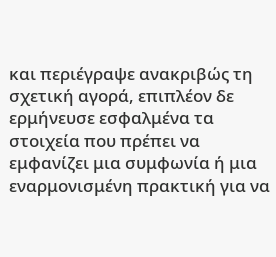και περιέγραψε ανακριβώς τη σχετική αγορά, επιπλέον δε ερμήνευσε εσφαλμένα τα στοιχεία που πρέπει να εμφανίζει μια συμφωνία ή μια εναρμονισμένη πρακτική για να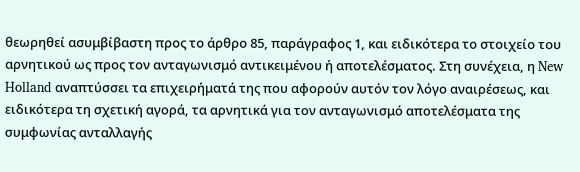θεωρηθεί ασυμβίβαστη προς το άρθρο 85, παράγραφος 1, και ειδικότερα το στοιχείο του αρνητικού ως προς τον ανταγωνισμό αντικειμένου ή αποτελέσματος. Στη συνέχεια, η New Holland αναπτύσσει τα επιχειρήματά της που αφορούν αυτόν τον λόγο αναιρέσεως, και ειδικότερα τη σχετική αγορά, τα αρνητικά για τον ανταγωνισμό αποτελέσματα της συμφωνίας ανταλλαγής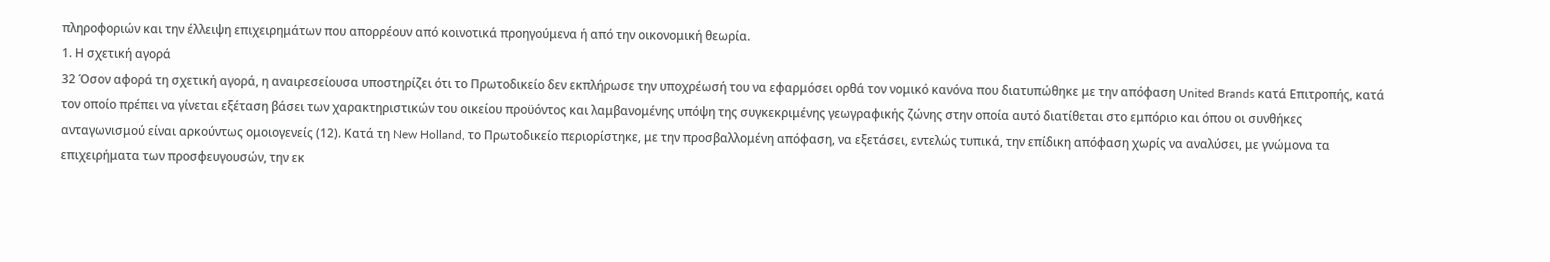πληροφοριών και την έλλειψη επιχειρημάτων που απορρέουν από κοινοτικά προηγούμενα ή από την οικονομική θεωρία.
1. Η σχετική αγορά
32 Όσον αφορά τη σχετική αγορά, η αναιρεσείουσα υποστηρίζει ότι το Πρωτοδικείο δεν εκπλήρωσε την υποχρέωσή του να εφαρμόσει ορθά τον νομικό κανόνα που διατυπώθηκε με την απόφαση United Brands κατά Επιτροπής, κατά τον οποίο πρέπει να γίνεται εξέταση βάσει των χαρακτηριστικών του οικείου προϋόντος και λαμβανομένης υπόψη της συγκεκριμένης γεωγραφικής ζώνης στην οποία αυτό διατίθεται στο εμπόριο και όπου οι συνθήκες ανταγωνισμού είναι αρκούντως ομοιογενείς (12). Κατά τη New Holland, το Πρωτοδικείο περιορίστηκε, με την προσβαλλομένη απόφαση, να εξετάσει, εντελώς τυπικά, την επίδικη απόφαση χωρίς να αναλύσει, με γνώμονα τα επιχειρήματα των προσφευγουσών, την εκ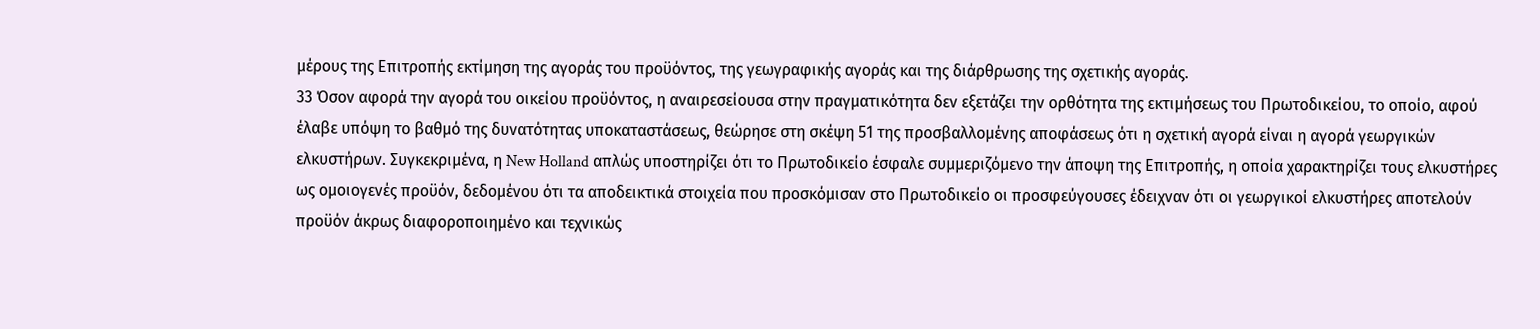μέρους της Επιτροπής εκτίμηση της αγοράς του προϋόντος, της γεωγραφικής αγοράς και της διάρθρωσης της σχετικής αγοράς.
33 Όσον αφορά την αγορά του οικείου προϋόντος, η αναιρεσείουσα στην πραγματικότητα δεν εξετάζει την ορθότητα της εκτιμήσεως του Πρωτοδικείου, το οποίο, αφού έλαβε υπόψη το βαθμό της δυνατότητας υποκαταστάσεως, θεώρησε στη σκέψη 51 της προσβαλλομένης αποφάσεως ότι η σχετική αγορά είναι η αγορά γεωργικών ελκυστήρων. Συγκεκριμένα, η New Holland απλώς υποστηρίζει ότι το Πρωτοδικείο έσφαλε συμμεριζόμενο την άποψη της Επιτροπής, η οποία χαρακτηρίζει τους ελκυστήρες ως ομοιογενές προϋόν, δεδομένου ότι τα αποδεικτικά στοιχεία που προσκόμισαν στο Πρωτοδικείο οι προσφεύγουσες έδειχναν ότι οι γεωργικοί ελκυστήρες αποτελούν προϋόν άκρως διαφοροποιημένο και τεχνικώς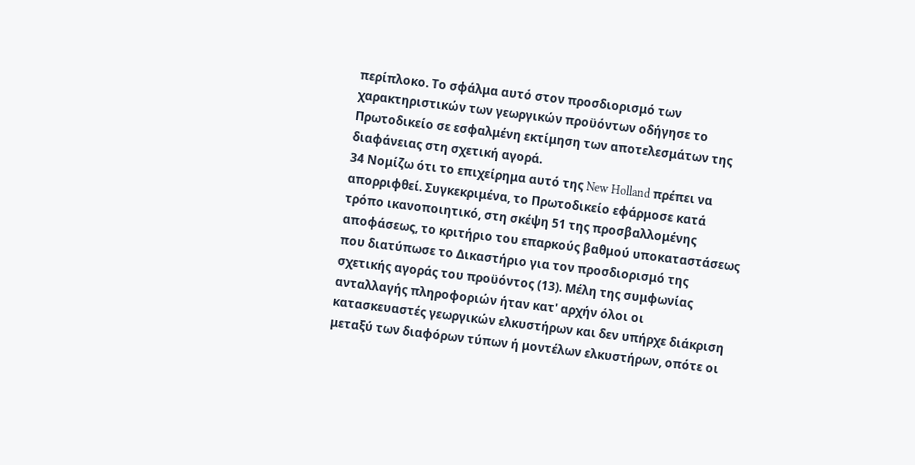περίπλοκο. Το σφάλμα αυτό στον προσδιορισμό των χαρακτηριστικών των γεωργικών προϋόντων οδήγησε το Πρωτοδικείο σε εσφαλμένη εκτίμηση των αποτελεσμάτων της διαφάνειας στη σχετική αγορά.
34 Νομίζω ότι το επιχείρημα αυτό της New Holland πρέπει να απορριφθεί. Συγκεκριμένα, το Πρωτοδικείο εφάρμοσε κατά τρόπο ικανοποιητικό, στη σκέψη 51 της προσβαλλομένης αποφάσεως, το κριτήριο του επαρκούς βαθμού υποκαταστάσεως που διατύπωσε το Δικαστήριο για τον προσδιορισμό της σχετικής αγοράς του προϋόντος (13). Μέλη της συμφωνίας ανταλλαγής πληροφοριών ήταν κατ' αρχήν όλοι οι κατασκευαστές γεωργικών ελκυστήρων και δεν υπήρχε διάκριση μεταξύ των διαφόρων τύπων ή μοντέλων ελκυστήρων, οπότε οι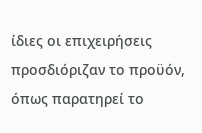ίδιες οι επιχειρήσεις προσδιόριζαν το προϋόν, όπως παρατηρεί το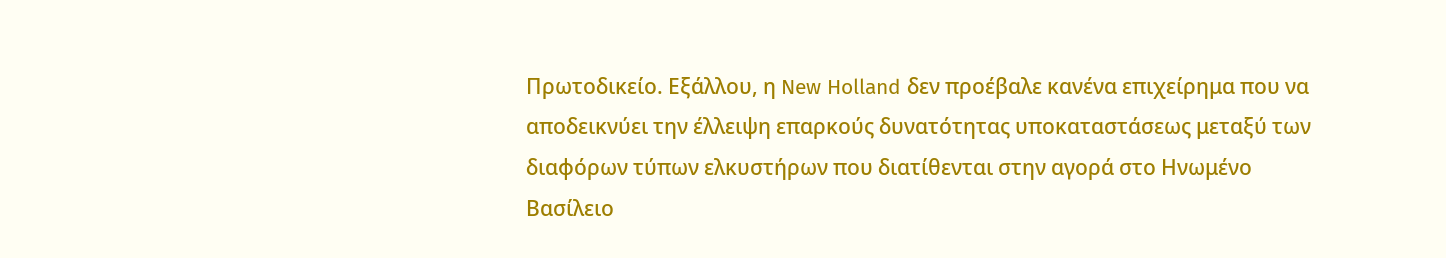Πρωτοδικείο. Εξάλλου, η New Holland δεν προέβαλε κανένα επιχείρημα που να αποδεικνύει την έλλειψη επαρκούς δυνατότητας υποκαταστάσεως μεταξύ των διαφόρων τύπων ελκυστήρων που διατίθενται στην αγορά στο Ηνωμένο Βασίλειο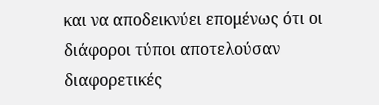και να αποδεικνύει επομένως ότι οι διάφοροι τύποι αποτελούσαν διαφορετικές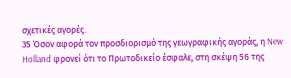σχετικές αγορές.
35 Όσον αφορά τον προσδιορισμό της γεωγραφικής αγοράς, η New Holland φρονεί ότι το Πρωτοδικείο έσφαλε, στη σκέψη 56 της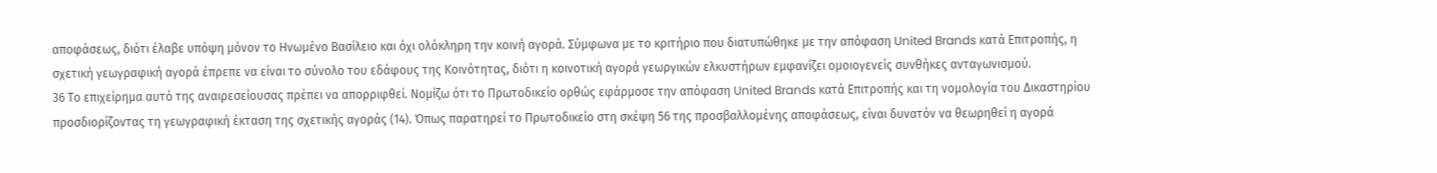αποφάσεως, διότι έλαβε υπόψη μόνον το Ηνωμένο Βασίλειο και όχι ολόκληρη την κοινή αγορά. Σύμφωνα με το κριτήριο που διατυπώθηκε με την απόφαση United Brands κατά Επιτροπής, η σχετική γεωγραφική αγορά έπρεπε να είναι το σύνολο του εδάφους της Κοινότητας, διότι η κοινοτική αγορά γεωργικών ελκυστήρων εμφανίζει ομοιογενείς συνθήκες ανταγωνισμού.
36 Το επιχείρημα αυτό της αναιρεσείουσας πρέπει να απορριφθεί. Νομίζω ότι το Πρωτοδικείο ορθώς εφάρμοσε την απόφαση United Brands κατά Επιτροπής και τη νομολογία του Δικαστηρίου προσδιορίζοντας τη γεωγραφική έκταση της σχετικής αγοράς (14). Όπως παρατηρεί το Πρωτοδικείο στη σκέψη 56 της προσβαλλομένης αποφάσεως, είναι δυνατόν να θεωρηθεί η αγορά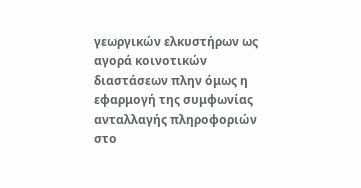γεωργικών ελκυστήρων ως αγορά κοινοτικών διαστάσεων πλην όμως η εφαρμογή της συμφωνίας ανταλλαγής πληροφοριών στο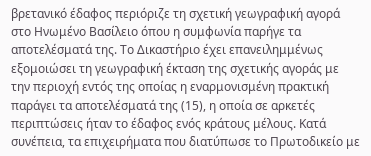βρετανικό έδαφος περιόριζε τη σχετική γεωγραφική αγορά στο Ηνωμένο Βασίλειο όπου η συμφωνία παρήγε τα αποτελέσματά της. Το Δικαστήριο έχει επανειλημμένως εξομοιώσει τη γεωγραφική έκταση της σχετικής αγοράς με την περιοχή εντός της οποίας η εναρμονισμένη πρακτική παράγει τα αποτελέσματά της (15), η οποία σε αρκετές περιπτώσεις ήταν το έδαφος ενός κράτους μέλους. Κατά συνέπεια, τα επιχειρήματα που διατύπωσε το Πρωτοδικείο με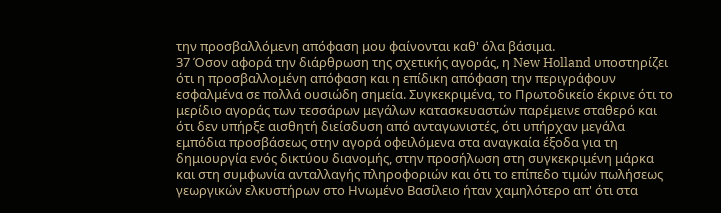την προσβαλλόμενη απόφαση μου φαίνονται καθ' όλα βάσιμα.
37 Όσον αφορά την διάρθρωση της σχετικής αγοράς, η New Holland υποστηρίζει ότι η προσβαλλομένη απόφαση και η επίδικη απόφαση την περιγράφουν εσφαλμένα σε πολλά ουσιώδη σημεία. Συγκεκριμένα, το Πρωτοδικείο έκρινε ότι το μερίδιο αγοράς των τεσσάρων μεγάλων κατασκευαστών παρέμεινε σταθερό και ότι δεν υπήρξε αισθητή διείσδυση από ανταγωνιστές, ότι υπήρχαν μεγάλα εμπόδια προσβάσεως στην αγορά οφειλόμενα στα αναγκαία έξοδα για τη δημιουργία ενός δικτύου διανομής, στην προσήλωση στη συγκεκριμένη μάρκα και στη συμφωνία ανταλλαγής πληροφοριών και ότι το επίπεδο τιμών πωλήσεως γεωργικών ελκυστήρων στο Ηνωμένο Βασίλειο ήταν χαμηλότερο απ' ότι στα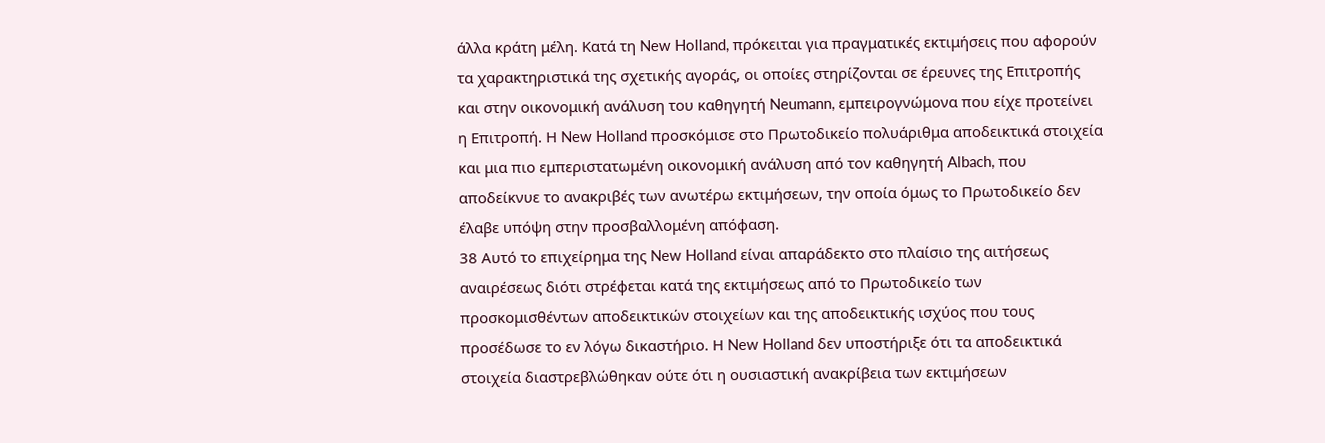άλλα κράτη μέλη. Κατά τη New Holland, πρόκειται για πραγματικές εκτιμήσεις που αφορούν τα χαρακτηριστικά της σχετικής αγοράς, οι οποίες στηρίζονται σε έρευνες της Επιτροπής και στην οικονομική ανάλυση του καθηγητή Neumann, εμπειρογνώμονα που είχε προτείνει η Επιτροπή. Η New Holland προσκόμισε στο Πρωτοδικείο πολυάριθμα αποδεικτικά στοιχεία και μια πιο εμπεριστατωμένη οικονομική ανάλυση από τον καθηγητή Albach, που αποδείκνυε το ανακριβές των ανωτέρω εκτιμήσεων, την οποία όμως το Πρωτοδικείο δεν έλαβε υπόψη στην προσβαλλομένη απόφαση.
38 Αυτό το επιχείρημα της New Holland είναι απαράδεκτο στο πλαίσιο της αιτήσεως αναιρέσεως διότι στρέφεται κατά της εκτιμήσεως από το Πρωτοδικείο των προσκομισθέντων αποδεικτικών στοιχείων και της αποδεικτικής ισχύος που τους προσέδωσε το εν λόγω δικαστήριο. Η New Holland δεν υποστήριξε ότι τα αποδεικτικά στοιχεία διαστρεβλώθηκαν ούτε ότι η ουσιαστική ανακρίβεια των εκτιμήσεων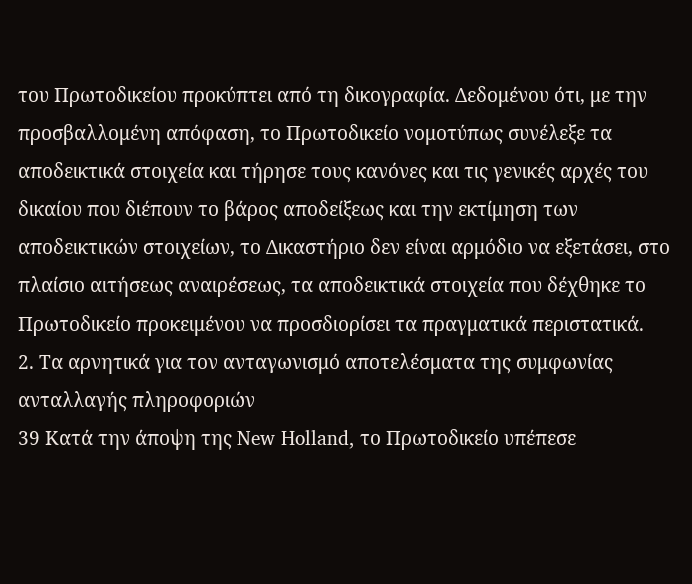του Πρωτοδικείου προκύπτει από τη δικογραφία. Δεδομένου ότι, με την προσβαλλομένη απόφαση, το Πρωτοδικείο νομοτύπως συνέλεξε τα αποδεικτικά στοιχεία και τήρησε τους κανόνες και τις γενικές αρχές του δικαίου που διέπουν το βάρος αποδείξεως και την εκτίμηση των αποδεικτικών στοιχείων, το Δικαστήριο δεν είναι αρμόδιο να εξετάσει, στο πλαίσιο αιτήσεως αναιρέσεως, τα αποδεικτικά στοιχεία που δέχθηκε το Πρωτοδικείο προκειμένου να προσδιορίσει τα πραγματικά περιστατικά.
2. Τα αρνητικά για τον ανταγωνισμό αποτελέσματα της συμφωνίας ανταλλαγής πληροφοριών
39 Κατά την άποψη της New Holland, το Πρωτοδικείο υπέπεσε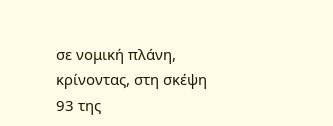σε νομική πλάνη, κρίνοντας, στη σκέψη 93 της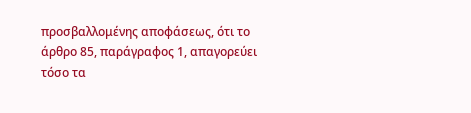προσβαλλομένης αποφάσεως, ότι το άρθρο 85, παράγραφος 1, απαγορεύει τόσο τα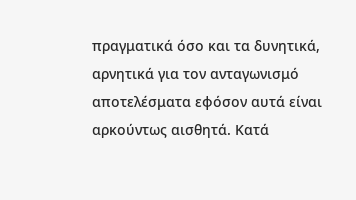πραγματικά όσο και τα δυνητικά, αρνητικά για τον ανταγωνισμό αποτελέσματα εφόσον αυτά είναι αρκούντως αισθητά. Κατά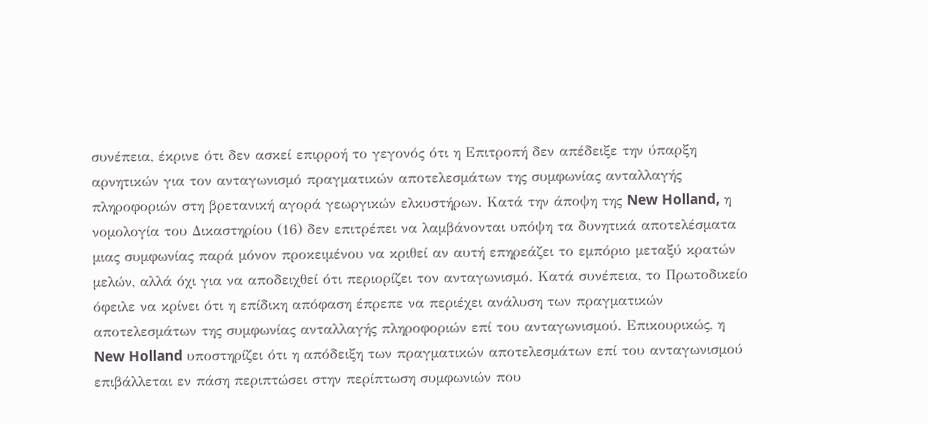συνέπεια, έκρινε ότι δεν ασκεί επιρροή το γεγονός ότι η Επιτροπή δεν απέδειξε την ύπαρξη αρνητικών για τον ανταγωνισμό πραγματικών αποτελεσμάτων της συμφωνίας ανταλλαγής πληροφοριών στη βρετανική αγορά γεωργικών ελκυστήρων. Κατά την άποψη της New Holland, η νομολογία του Δικαστηρίου (16) δεν επιτρέπει να λαμβάνονται υπόψη τα δυνητικά αποτελέσματα μιας συμφωνίας παρά μόνον προκειμένου να κριθεί αν αυτή επηρεάζει το εμπόριο μεταξύ κρατών μελών, αλλά όχι για να αποδειχθεί ότι περιορίζει τον ανταγωνισμό. Κατά συνέπεια, το Πρωτοδικείο όφειλε να κρίνει ότι η επίδικη απόφαση έπρεπε να περιέχει ανάλυση των πραγματικών αποτελεσμάτων της συμφωνίας ανταλλαγής πληροφοριών επί του ανταγωνισμού. Επικουρικώς, η New Holland υποστηρίζει ότι η απόδειξη των πραγματικών αποτελεσμάτων επί του ανταγωνισμού επιβάλλεται εν πάση περιπτώσει στην περίπτωση συμφωνιών που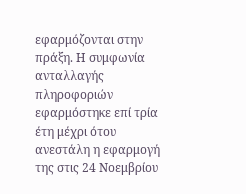εφαρμόζονται στην πράξη. Η συμφωνία ανταλλαγής πληροφοριών εφαρμόστηκε επί τρία έτη μέχρι ότου ανεστάλη η εφαρμογή της στις 24 Νοεμβρίου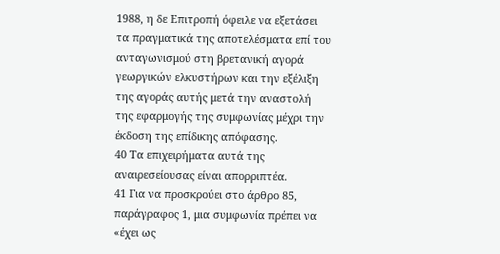1988, η δε Επιτροπή όφειλε να εξετάσει τα πραγματικά της αποτελέσματα επί του ανταγωνισμού στη βρετανική αγορά γεωργικών ελκυστήρων και την εξέλιξη της αγοράς αυτής μετά την αναστολή της εφαρμογής της συμφωνίας μέχρι την έκδοση της επίδικης απόφασης.
40 Τα επιχειρήματα αυτά της αναιρεσείουσας είναι απορριπτέα.
41 Για να προσκρούει στο άρθρο 85, παράγραφος 1, μια συμφωνία πρέπει να «έχει ως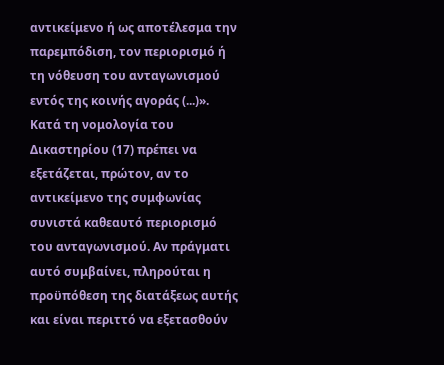αντικείμενο ή ως αποτέλεσμα την παρεμπόδιση, τον περιορισμό ή τη νόθευση του ανταγωνισμού εντός της κοινής αγοράς (...)». Κατά τη νομολογία του Δικαστηρίου (17) πρέπει να εξετάζεται, πρώτον, αν το αντικείμενο της συμφωνίας συνιστά καθεαυτό περιορισμό του ανταγωνισμού. Αν πράγματι αυτό συμβαίνει, πληρούται η προϋπόθεση της διατάξεως αυτής και είναι περιττό να εξετασθούν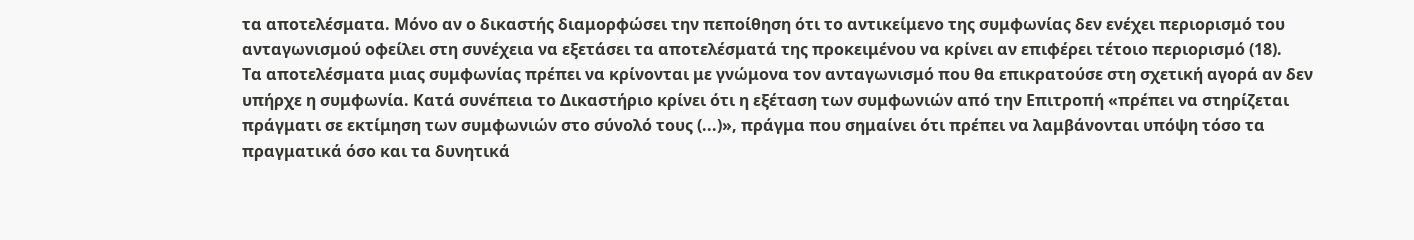τα αποτελέσματα. Μόνο αν ο δικαστής διαμορφώσει την πεποίθηση ότι το αντικείμενο της συμφωνίας δεν ενέχει περιορισμό του ανταγωνισμού οφείλει στη συνέχεια να εξετάσει τα αποτελέσματά της προκειμένου να κρίνει αν επιφέρει τέτοιο περιορισμό (18).
Τα αποτελέσματα μιας συμφωνίας πρέπει να κρίνονται με γνώμονα τον ανταγωνισμό που θα επικρατούσε στη σχετική αγορά αν δεν υπήρχε η συμφωνία. Κατά συνέπεια το Δικαστήριο κρίνει ότι η εξέταση των συμφωνιών από την Επιτροπή «πρέπει να στηρίζεται πράγματι σε εκτίμηση των συμφωνιών στο σύνολό τους (...)», πράγμα που σημαίνει ότι πρέπει να λαμβάνονται υπόψη τόσο τα πραγματικά όσο και τα δυνητικά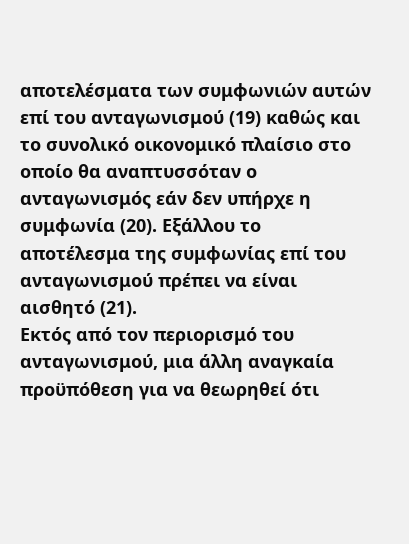αποτελέσματα των συμφωνιών αυτών επί του ανταγωνισμού (19) καθώς και το συνολικό οικονομικό πλαίσιο στο οποίο θα αναπτυσσόταν ο ανταγωνισμός εάν δεν υπήρχε η συμφωνία (20). Εξάλλου το αποτέλεσμα της συμφωνίας επί του ανταγωνισμού πρέπει να είναι αισθητό (21).
Εκτός από τον περιορισμό του ανταγωνισμού, μια άλλη αναγκαία προϋπόθεση για να θεωρηθεί ότι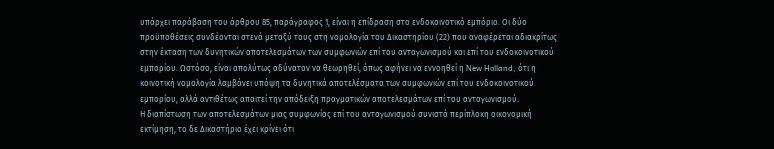υπάρχει παράβαση του άρθρου 85, παράγραφος 1, είναι η επίδραση στο ενδοκοινοτικό εμπόριο. Οι δύο προϋποθέσεις συνδέονται στενά μεταξύ τους στη νομολογία του Δικαστηρίου (22) που αναφέρεται αδιακρίτως στην έκταση των δυνητικών αποτελεσμάτων των συμφωνιών επί του ανταγωνισμού και επί του ενδοκοινοτικού εμπορίου. Ωστόσο, είναι απολύτως αδύνατον να θεωρηθεί, όπως αφήνει να εννοηθεί η New Holland, ότι η κοινοτική νομολογία λαμβάνει υπόψη τα δυνητικά αποτελέσματα των συμφωνιών επί του ενδοκοινοτικού εμπορίου, αλλά αντιθέτως απαιτεί την απόδειξη πραγματικών αποτελεσμάτων επί του ανταγωνισμού.
Η διαπίστωση των αποτελεσμάτων μιας συμφωνίας επί του ανταγωνισμού συνιστά περίπλοκη οικονομική εκτίμηση, το δε Δικαστήριο έχει κρίνει ότι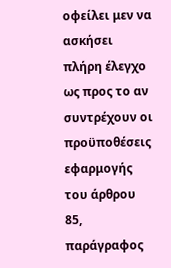οφείλει μεν να ασκήσει πλήρη έλεγχο ως προς το αν συντρέχουν οι προϋποθέσεις εφαρμογής του άρθρου 85, παράγραφος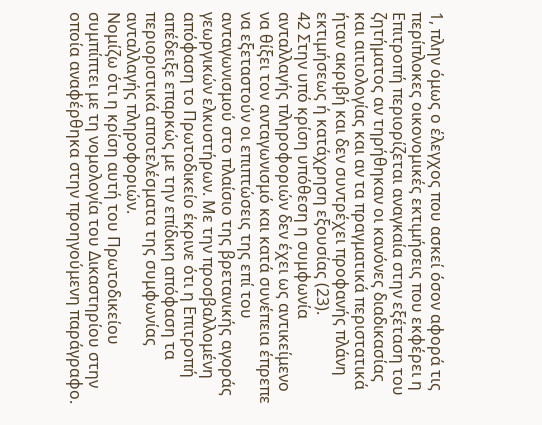1, πλην όμως ο έλεγχος που ασκεί όσον αφορά τις περίπλοκες οικονομικές εκτιμήσεις που εκφέρει η Επιτροπή περιορίζεται αναγκαία στην εξέταση του ζητήματος αν τηρήθηκαν οι κανόνες διαδικασίας και αιτιολογίας και αν τα πραγματικά περιστατικά ήταν ακριβή και δεν συντρέχει προφανής πλάνη εκτιμήσεως ή κατάχρηση εξουσίας (23).
42 Στην υπό κρίση υπόθεση η συμφωνία ανταλλαγής πληροφοριών δεν έχει ως αντικείμενο να θίξει τον ανταγωνισμό και κατά συνέπεια έπρεπε να εξεταστούν οι επιπτώσεις της επί του ανταγωνισμού στο πλαίσιο της βρετανικής αγοράς γεωργικών ελκυστήρων. Με την προσβαλλομένη απόφαση το Πρωτοδικείο έκρινε ότι η Επιτροπή απέδειξε επαρκώς με την επίδικη απόφαση τα περιοριστικά αποτελέσματα της συμφωνίας ανταλλαγής πληροφοριών.
Νομίζω ότι η κρίση αυτή του Πρωτοδικείου συμπίπτει με τη νομολογία του Δικαστηρίου στην οποία αναφέρθηκα στην προηγούμενη παράγραφο.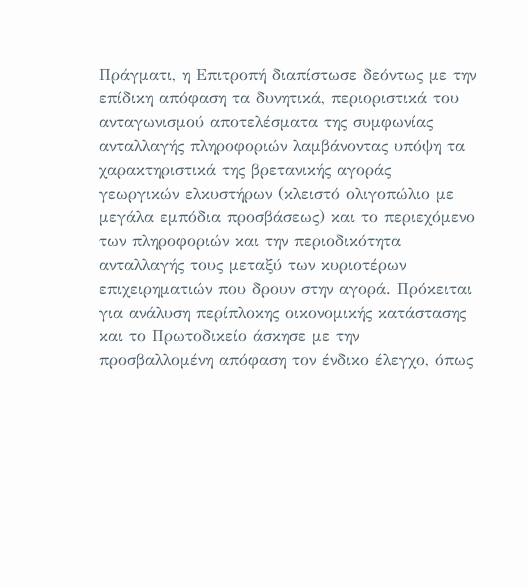Πράγματι, η Επιτροπή διαπίστωσε δεόντως με την επίδικη απόφαση τα δυνητικά, περιοριστικά του ανταγωνισμού αποτελέσματα της συμφωνίας ανταλλαγής πληροφοριών λαμβάνοντας υπόψη τα χαρακτηριστικά της βρετανικής αγοράς γεωργικών ελκυστήρων (κλειστό ολιγοπώλιο με μεγάλα εμπόδια προσβάσεως) και το περιεχόμενο των πληροφοριών και την περιοδικότητα ανταλλαγής τους μεταξύ των κυριοτέρων επιχειρηματιών που δρουν στην αγορά. Πρόκειται για ανάλυση περίπλοκης οικονομικής κατάστασης και το Πρωτοδικείο άσκησε με την προσβαλλομένη απόφαση τον ένδικο έλεγχο, όπως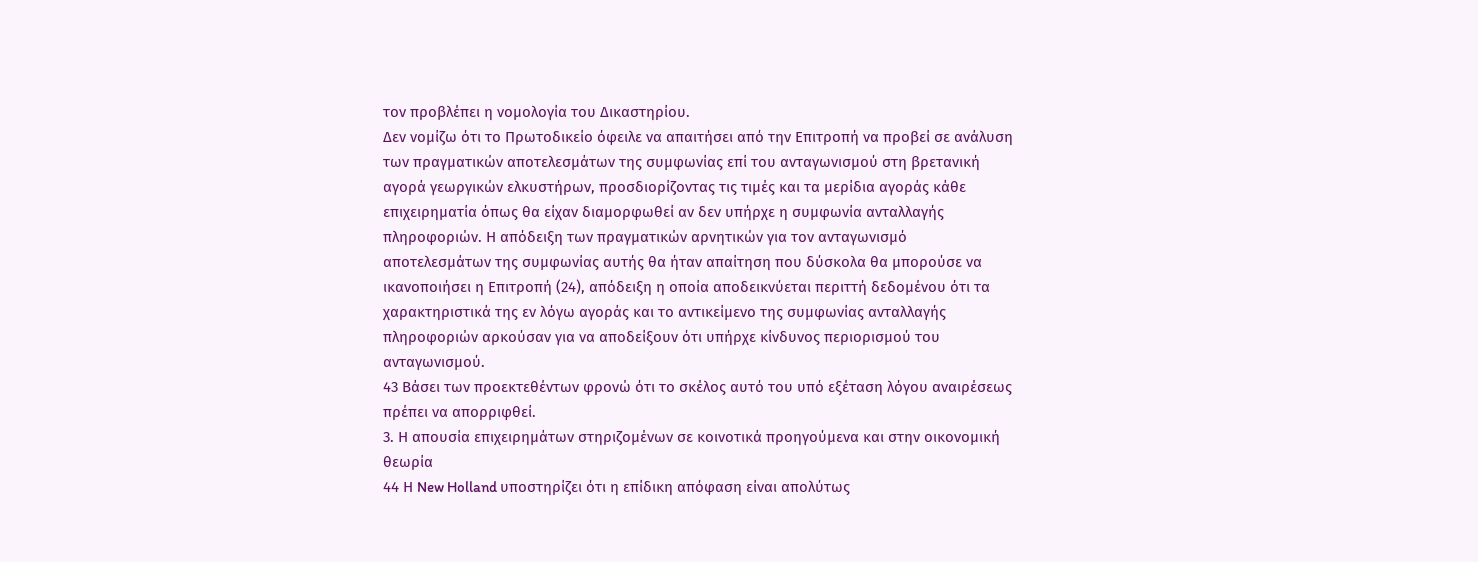τον προβλέπει η νομολογία του Δικαστηρίου.
Δεν νομίζω ότι το Πρωτοδικείο όφειλε να απαιτήσει από την Επιτροπή να προβεί σε ανάλυση των πραγματικών αποτελεσμάτων της συμφωνίας επί του ανταγωνισμού στη βρετανική αγορά γεωργικών ελκυστήρων, προσδιορίζοντας τις τιμές και τα μερίδια αγοράς κάθε επιχειρηματία όπως θα είχαν διαμορφωθεί αν δεν υπήρχε η συμφωνία ανταλλαγής πληροφοριών. Η απόδειξη των πραγματικών αρνητικών για τον ανταγωνισμό αποτελεσμάτων της συμφωνίας αυτής θα ήταν απαίτηση που δύσκολα θα μπορούσε να ικανοποιήσει η Επιτροπή (24), απόδειξη η οποία αποδεικνύεται περιττή δεδομένου ότι τα χαρακτηριστικά της εν λόγω αγοράς και το αντικείμενο της συμφωνίας ανταλλαγής πληροφοριών αρκούσαν για να αποδείξουν ότι υπήρχε κίνδυνος περιορισμού του ανταγωνισμού.
43 Βάσει των προεκτεθέντων φρονώ ότι το σκέλος αυτό του υπό εξέταση λόγου αναιρέσεως πρέπει να απορριφθεί.
3. Η απουσία επιχειρημάτων στηριζομένων σε κοινοτικά προηγούμενα και στην οικονομική θεωρία
44 Η New Holland υποστηρίζει ότι η επίδικη απόφαση είναι απολύτως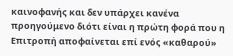καινοφανής και δεν υπάρχει κανένα προηγούμενο διότι είναι η πρώτη φορά που η Επιτροπή αποφαίνεται επί ενός «καθαρού»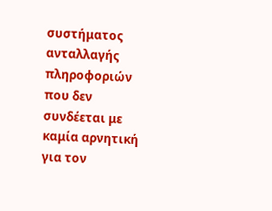συστήματος ανταλλαγής πληροφοριών που δεν συνδέεται με καμία αρνητική για τον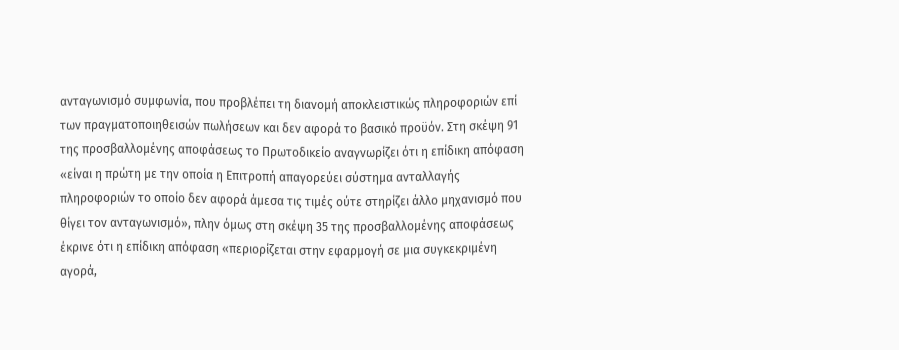ανταγωνισμό συμφωνία, που προβλέπει τη διανομή αποκλειστικώς πληροφοριών επί των πραγματοποιηθεισών πωλήσεων και δεν αφορά το βασικό προϋόν. Στη σκέψη 91 της προσβαλλομένης αποφάσεως το Πρωτοδικείο αναγνωρίζει ότι η επίδικη απόφαση «είναι η πρώτη με την οποία η Επιτροπή απαγορεύει σύστημα ανταλλαγής πληροφοριών το οποίο δεν αφορά άμεσα τις τιμές ούτε στηρίζει άλλο μηχανισμό που θίγει τον ανταγωνισμό», πλην όμως στη σκέψη 35 της προσβαλλομένης αποφάσεως έκρινε ότι η επίδικη απόφαση «περιορίζεται στην εφαρμογή σε μια συγκεκριμένη αγορά,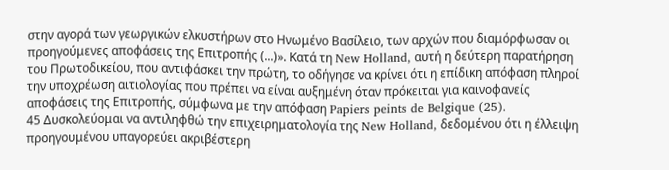στην αγορά των γεωργικών ελκυστήρων στο Ηνωμένο Βασίλειο, των αρχών που διαμόρφωσαν οι προηγούμενες αποφάσεις της Επιτροπής (...)». Κατά τη New Holland, αυτή η δεύτερη παρατήρηση του Πρωτοδικείου, που αντιφάσκει την πρώτη, το οδήγησε να κρίνει ότι η επίδικη απόφαση πληροί την υποχρέωση αιτιολογίας που πρέπει να είναι αυξημένη όταν πρόκειται για καινοφανείς αποφάσεις της Επιτροπής, σύμφωνα με την απόφαση Papiers peints de Belgique (25).
45 Δυσκολεύομαι να αντιληφθώ την επιχειρηματολογία της New Holland, δεδομένου ότι η έλλειψη προηγουμένου υπαγορεύει ακριβέστερη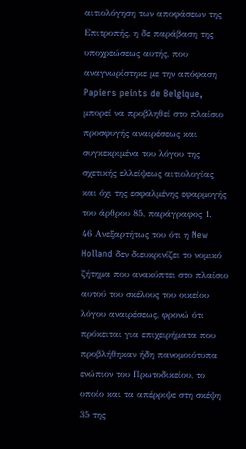αιτιολόγηση των αποφάσεων της Επιτροπής, η δε παράβαση της υποχρεώσεως αυτής, που αναγνωρίστηκε με την απόφαση Papiers peints de Belgique, μπορεί να προβληθεί στο πλαίσιο προσφυγής αναιρέσεως και συγκεκριμένα του λόγου της σχετικής ελλείψεως αιτιολογίας και όχι της εσφαλμένης εφαρμογής του άρθρου 85, παράγραφος 1.
46 Ανεξαρτήτως του ότι η New Holland δεν διευκρινίζει το νομικό ζήτημα που ανακύπτει στο πλαίσιο αυτού του σκέλους του οικείου λόγου αναιρέσεως, φρονώ ότι πρόκειται για επιχειρήματα που προβλήθηκαν ήδη πανομοιότυπα ενώπιον του Πρωτοδικείου, το οποίο και τα απέρριψε στη σκέψη 35 της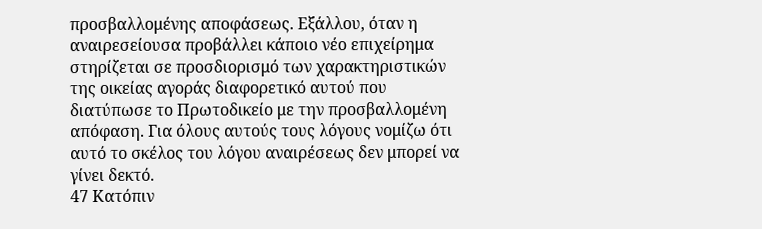προσβαλλομένης αποφάσεως. Εξάλλου, όταν η αναιρεσείουσα προβάλλει κάποιο νέο επιχείρημα στηρίζεται σε προσδιορισμό των χαρακτηριστικών της οικείας αγοράς διαφορετικό αυτού που διατύπωσε το Πρωτοδικείο με την προσβαλλομένη απόφαση. Για όλους αυτούς τους λόγους νομίζω ότι αυτό το σκέλος του λόγου αναιρέσεως δεν μπορεί να γίνει δεκτό.
47 Κατόπιν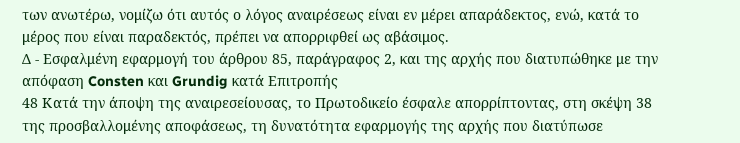των ανωτέρω, νομίζω ότι αυτός ο λόγος αναιρέσεως είναι εν μέρει απαράδεκτος, ενώ, κατά το μέρος που είναι παραδεκτός, πρέπει να απορριφθεί ως αβάσιμος.
Δ - Εσφαλμένη εφαρμογή του άρθρου 85, παράγραφος 2, και της αρχής που διατυπώθηκε με την απόφαση Consten και Grundig κατά Επιτροπής
48 Κατά την άποψη της αναιρεσείουσας, το Πρωτοδικείο έσφαλε απορρίπτοντας, στη σκέψη 38 της προσβαλλομένης αποφάσεως, τη δυνατότητα εφαρμογής της αρχής που διατύπωσε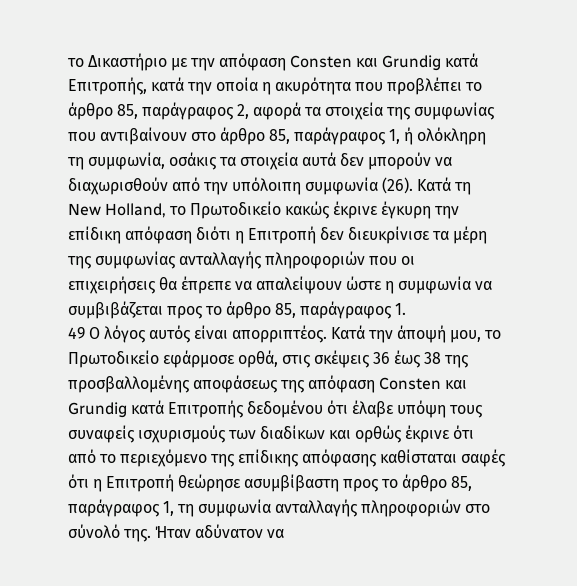το Δικαστήριο με την απόφαση Consten και Grundig κατά Επιτροπής, κατά την οποία η ακυρότητα που προβλέπει το άρθρο 85, παράγραφος 2, αφορά τα στοιχεία της συμφωνίας που αντιβαίνουν στο άρθρο 85, παράγραφος 1, ή ολόκληρη τη συμφωνία, οσάκις τα στοιχεία αυτά δεν μπορούν να διαχωρισθούν από την υπόλοιπη συμφωνία (26). Κατά τη New Holland, το Πρωτοδικείο κακώς έκρινε έγκυρη την επίδικη απόφαση διότι η Επιτροπή δεν διευκρίνισε τα μέρη της συμφωνίας ανταλλαγής πληροφοριών που οι επιχειρήσεις θα έπρεπε να απαλείψουν ώστε η συμφωνία να συμβιβάζεται προς το άρθρο 85, παράγραφος 1.
49 Ο λόγος αυτός είναι απορριπτέος. Κατά την άποψή μου, το Πρωτοδικείο εφάρμοσε ορθά, στις σκέψεις 36 έως 38 της προσβαλλομένης αποφάσεως της απόφαση Consten και Grundig κατά Επιτροπής δεδομένου ότι έλαβε υπόψη τους συναφείς ισχυρισμούς των διαδίκων και ορθώς έκρινε ότι από το περιεχόμενο της επίδικης απόφασης καθίσταται σαφές ότι η Επιτροπή θεώρησε ασυμβίβαστη προς το άρθρο 85, παράγραφος 1, τη συμφωνία ανταλλαγής πληροφοριών στο σύνολό της. Ήταν αδύνατον να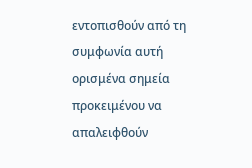εντοπισθούν από τη συμφωνία αυτή ορισμένα σημεία προκειμένου να απαλειφθούν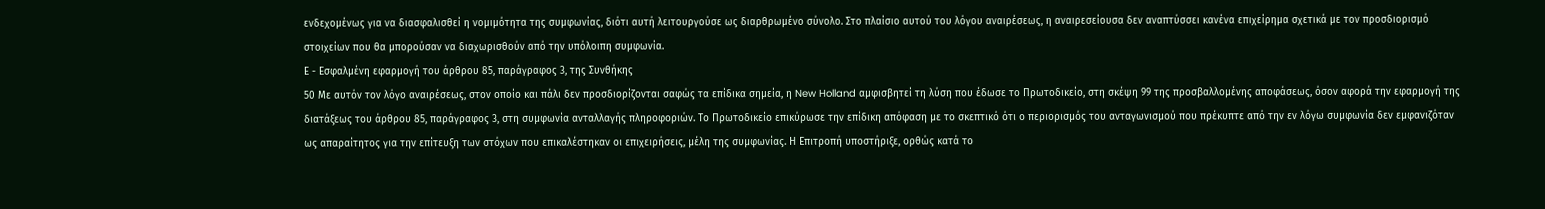ενδεχομένως για να διασφαλισθεί η νομιμότητα της συμφωνίας, διότι αυτή λειτουργούσε ως διαρθρωμένο σύνολο. Στο πλαίσιο αυτού του λόγου αναιρέσεως, η αναιρεσείουσα δεν αναπτύσσει κανένα επιχείρημα σχετικά με τον προσδιορισμό στοιχείων που θα μπορούσαν να διαχωρισθούν από την υπόλοιπη συμφωνία.
Ε - Εσφαλμένη εφαρμογή του άρθρου 85, παράγραφος 3, της Συνθήκης
50 Με αυτόν τον λόγο αναιρέσεως, στον οποίο και πάλι δεν προσδιορίζονται σαφώς τα επίδικα σημεία, η New Holland αμφισβητεί τη λύση που έδωσε το Πρωτοδικείο, στη σκέψη 99 της προσβαλλομένης αποφάσεως, όσον αφορά την εφαρμογή της διατάξεως του άρθρου 85, παράγραφος 3, στη συμφωνία ανταλλαγής πληροφοριών. Το Πρωτοδικείο επικύρωσε την επίδικη απόφαση με το σκεπτικό ότι ο περιορισμός του ανταγωνισμού που πρέκυπτε από την εν λόγω συμφωνία δεν εμφανιζόταν ως απαραίτητος για την επίτευξη των στόχων που επικαλέστηκαν οι επιχειρήσεις, μέλη της συμφωνίας. Η Επιτροπή υποστήριξε, ορθώς κατά το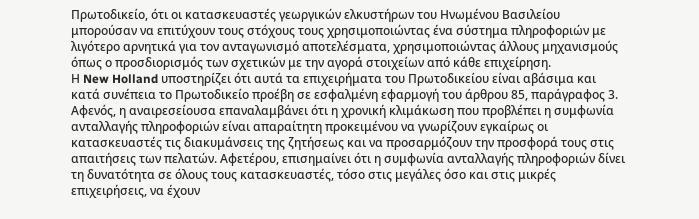Πρωτοδικείο, ότι οι κατασκευαστές γεωργικών ελκυστήρων του Ηνωμένου Βασιλείου μπορούσαν να επιτύχουν τους στόχους τους χρησιμοποιώντας ένα σύστημα πληροφοριών με λιγότερο αρνητικά για τον ανταγωνισμό αποτελέσματα, χρησιμοποιώντας άλλους μηχανισμούς όπως ο προσδιορισμός των σχετικών με την αγορά στοιχείων από κάθε επιχείρηση.
Η New Holland υποστηρίζει ότι αυτά τα επιχειρήματα του Πρωτοδικείου είναι αβάσιμα και κατά συνέπεια το Πρωτοδικείο προέβη σε εσφαλμένη εφαρμογή του άρθρου 85, παράγραφος 3. Αφενός, η αναιρεσείουσα επαναλαμβάνει ότι η χρονική κλιμάκωση που προβλέπει η συμφωνία ανταλλαγής πληροφοριών είναι απαραίτητη προκειμένου να γνωρίζουν εγκαίρως οι κατασκευαστές τις διακυμάνσεις της ζητήσεως και να προσαρμόζουν την προσφορά τους στις απαιτήσεις των πελατών. Αφετέρου, επισημαίνει ότι η συμφωνία ανταλλαγής πληροφοριών δίνει τη δυνατότητα σε όλους τους κατασκευαστές, τόσο στις μεγάλες όσο και στις μικρές επιχειρήσεις, να έχουν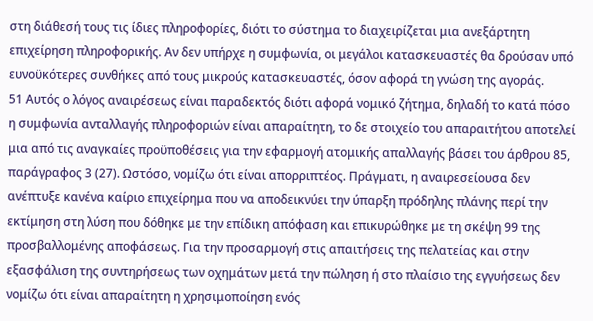στη διάθεσή τους τις ίδιες πληροφορίες, διότι το σύστημα το διαχειρίζεται μια ανεξάρτητη επιχείρηση πληροφορικής. Αν δεν υπήρχε η συμφωνία, οι μεγάλοι κατασκευαστές θα δρούσαν υπό ευνοϋκότερες συνθήκες από τους μικρούς κατασκευαστές, όσον αφορά τη γνώση της αγοράς.
51 Αυτός ο λόγος αναιρέσεως είναι παραδεκτός διότι αφορά νομικό ζήτημα, δηλαδή το κατά πόσο η συμφωνία ανταλλαγής πληροφοριών είναι απαραίτητη, το δε στοιχείο του απαραιτήτου αποτελεί μια από τις αναγκαίες προϋποθέσεις για την εφαρμογή ατομικής απαλλαγής βάσει του άρθρου 85, παράγραφος 3 (27). Ωστόσο, νομίζω ότι είναι απορριπτέος. Πράγματι, η αναιρεσείουσα δεν ανέπτυξε κανένα καίριο επιχείρημα που να αποδεικνύει την ύπαρξη πρόδηλης πλάνης περί την εκτίμηση στη λύση που δόθηκε με την επίδικη απόφαση και επικυρώθηκε με τη σκέψη 99 της προσβαλλομένης αποφάσεως. Για την προσαρμογή στις απαιτήσεις της πελατείας και στην εξασφάλιση της συντηρήσεως των οχημάτων μετά την πώληση ή στο πλαίσιο της εγγυήσεως δεν νομίζω ότι είναι απαραίτητη η χρησιμοποίηση ενός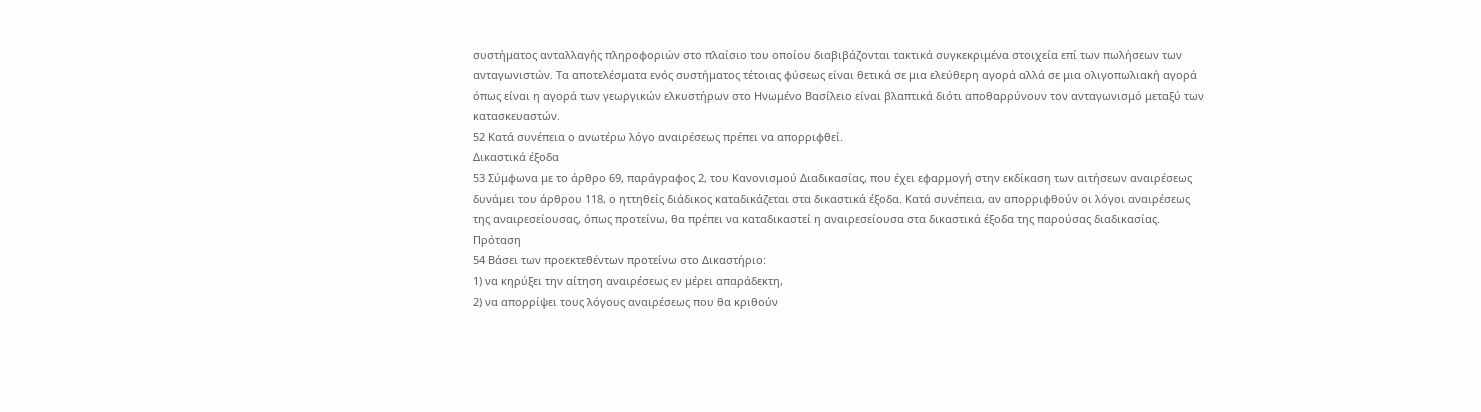συστήματος ανταλλαγής πληροφοριών στο πλαίσιο του οποίου διαβιβάζονται τακτικά συγκεκριμένα στοιχεία επί των πωλήσεων των ανταγωνιστών. Τα αποτελέσματα ενός συστήματος τέτοιας φύσεως είναι θετικά σε μια ελεύθερη αγορά αλλά σε μια ολιγοπωλιακή αγορά όπως είναι η αγορά των γεωργικών ελκυστήρων στο Ηνωμένο Βασίλειο είναι βλαπτικά διότι αποθαρρύνουν τον ανταγωνισμό μεταξύ των κατασκευαστών.
52 Κατά συνέπεια ο ανωτέρω λόγο αναιρέσεως πρέπει να απορριφθεί.
Δικαστικά έξοδα
53 Σύμφωνα με το άρθρο 69, παράγραφος 2, του Κανονισμού Διαδικασίας, που έχει εφαρμογή στην εκδίκαση των αιτήσεων αναιρέσεως δυνάμει του άρθρου 118, ο ηττηθείς διάδικος καταδικάζεται στα δικαστικά έξοδα. Κατά συνέπεια, αν απορριφθούν οι λόγοι αναιρέσεως της αναιρεσείουσας, όπως προτείνω, θα πρέπει να καταδικαστεί η αναιρεσείουσα στα δικαστικά έξοδα της παρούσας διαδικασίας.
Πρόταση
54 Βάσει των προεκτεθέντων προτείνω στο Δικαστήριο:
1) να κηρύξει την αίτηση αναιρέσεως εν μέρει απαράδεκτη,
2) να απορρίψει τους λόγους αναιρέσεως που θα κριθούν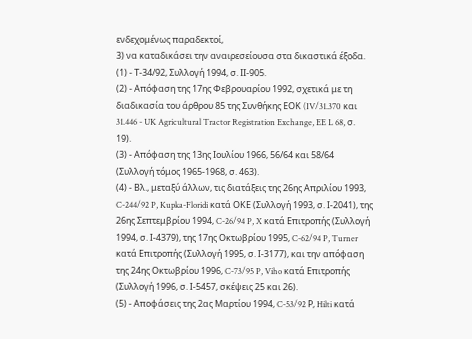ενδεχομένως παραδεκτοί,
3) να καταδικάσει την αναιρεσείουσα στα δικαστικά έξοδα.
(1) - Τ-34/92, Συλλογή 1994, σ. ΙΙ-905.
(2) - Απόφαση της 17ης Φεβρουαρίου 1992, σχετικά με τη διαδικασία του άρθρου 85 της Συνθήκης ΕΟΚ (IV/31.370 και 31.446 - UK Agricultural Tractor Registration Exchange, EE L 68, σ. 19).
(3) - Απόφαση της 13ης Ιουλίου 1966, 56/64 και 58/64 (Συλλογή τόμος 1965-1968, σ. 463).
(4) - Βλ., μεταξύ άλλων, τις διατάξεις της 26ης Απριλίου 1993, C-244/92 P, Kupka-Floridi κατά ΟΚΕ (Συλλογή 1993, σ. Ι-2041), της 26ης Σεπτεμβρίου 1994, C-26/94 P, X κατά Επιτροπής (Συλλογή 1994, σ. Ι-4379), της 17ης Οκτωβρίου 1995, C-62/94 P, Turner κατά Επιτροπής (Συλλογή 1995, σ. Ι-3177), και την απόφαση της 24ης Οκτωβρίου 1996, C-73/95 P, Viho κατά Επιτροπής (Συλλογή 1996, σ. Ι-5457, σκέψεις 25 και 26).
(5) - Αποφάσεις της 2ας Μαρτίου 1994, C-53/92 Ρ, Hilti κατά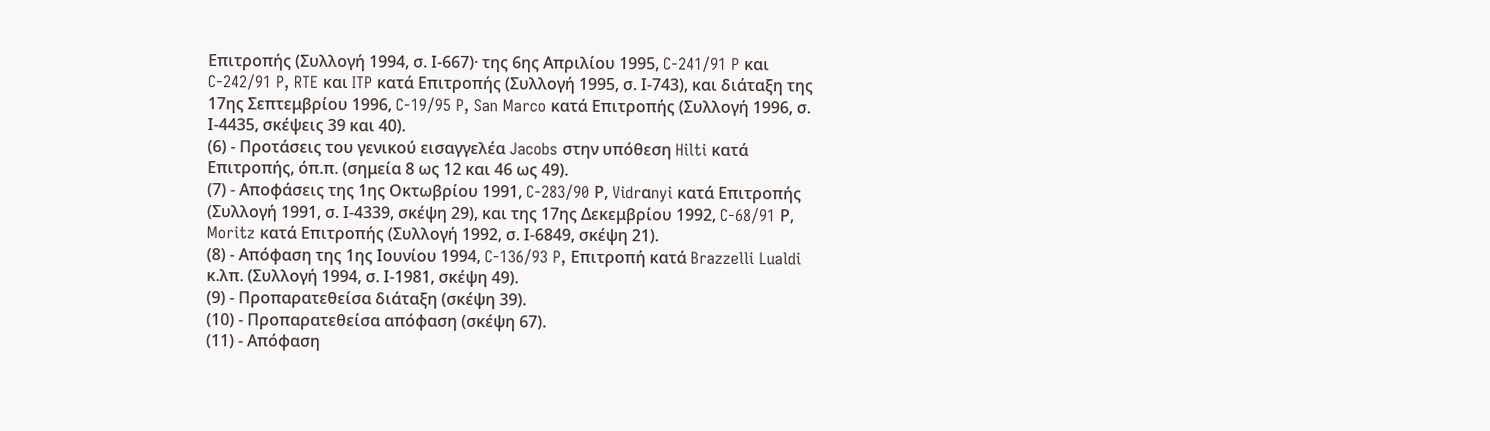Επιτροπής (Συλλογή 1994, σ. Ι-667)· της 6ης Απριλίου 1995, C-241/91 P και C-242/91 P, RTE και ITP κατά Επιτροπής (Συλλογή 1995, σ. Ι-743), και διάταξη της 17ης Σεπτεμβρίου 1996, C-19/95 P, San Marco κατά Επιτροπής (Συλλογή 1996, σ. Ι-4435, σκέψεις 39 και 40).
(6) - Προτάσεις του γενικού εισαγγελέα Jacobs στην υπόθεση Hilti κατά Επιτροπής, όπ.π. (σημεία 8 ως 12 και 46 ως 49).
(7) - Αποφάσεις της 1ης Οκτωβρίου 1991, C-283/90 Ρ, Vidrαnyi κατά Επιτροπής (Συλλογή 1991, σ. Ι-4339, σκέψη 29), και της 17ης Δεκεμβρίου 1992, C-68/91 Ρ, Moritz κατά Επιτροπής (Συλλογή 1992, σ. Ι-6849, σκέψη 21).
(8) - Απόφαση της 1ης Ιουνίου 1994, C-136/93 P, Επιτροπή κατά Brazzelli Lualdi κ.λπ. (Συλλογή 1994, σ. Ι-1981, σκέψη 49).
(9) - Προπαρατεθείσα διάταξη (σκέψη 39).
(10) - Προπαρατεθείσα απόφαση (σκέψη 67).
(11) - Απόφαση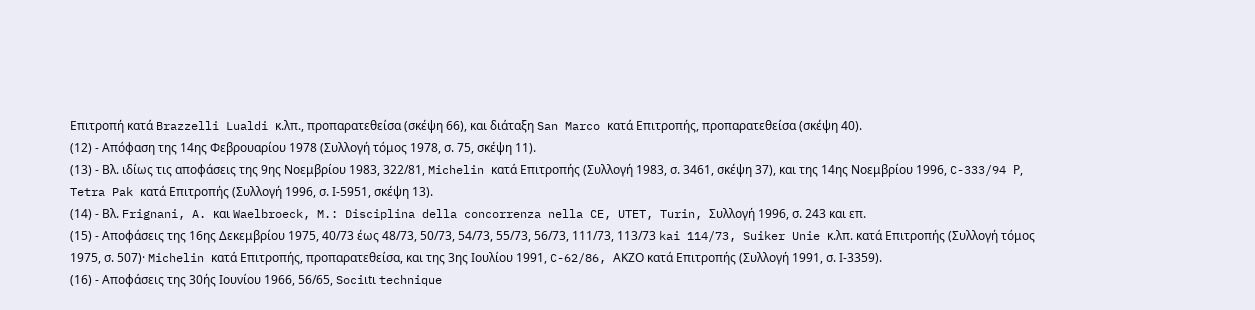Επιτροπή κατά Brazzelli Lualdi κ.λπ., προπαρατεθείσα (σκέψη 66), και διάταξη San Marco κατά Επιτροπής, προπαρατεθείσα (σκέψη 40).
(12) - Απόφαση της 14ης Φεβρουαρίου 1978 (Συλλογή τόμος 1978, σ. 75, σκέψη 11).
(13) - Βλ. ιδίως τις αποφάσεις της 9ης Νοεμβρίου 1983, 322/81, Michelin κατά Επιτροπής (Συλλογή 1983, σ. 3461, σκέψη 37), και της 14ης Νοεμβρίου 1996, C-333/94 Ρ, Tetra Pak κατά Επιτροπής (Συλλογή 1996, σ. Ι-5951, σκέψη 13).
(14) - Βλ. Frignani, A. και Waelbroeck, M.: Disciplina della concorrenza nella CE, UTET, Turin, Συλλογή 1996, σ. 243 και επ.
(15) - Αποφάσεις της 16ης Δεκεμβρίου 1975, 40/73 έως 48/73, 50/73, 54/73, 55/73, 56/73, 111/73, 113/73 kai 114/73, Suiker Unie κ.λπ. κατά Επιτροπής (Συλλογή τόμος 1975, σ. 507)· Michelin κατά Επιτροπής, προπαρατεθείσα, και της 3ης Ιουλίου 1991, C-62/86, ΑΚΖΟ κατά Επιτροπής (Συλλογή 1991, σ. Ι-3359).
(16) - Αποφάσεις της 30ής Ιουνίου 1966, 56/65, Sociιtι technique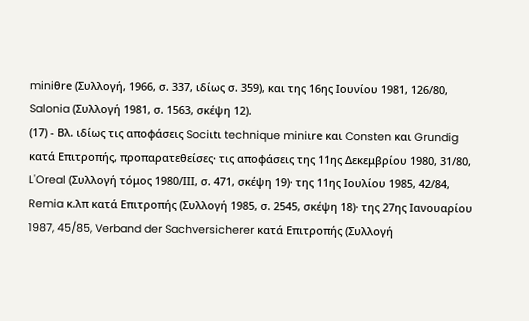miniθre (Συλλογή, 1966, σ. 337, ιδίως σ. 359), και της 16ης Ιουνίου 1981, 126/80, Salonia (Συλλογή 1981, σ. 1563, σκέψη 12).
(17) - Βλ. ιδίως τις αποφάσεις Sociιtι technique miniιre και Consten και Grundig κατά Επιτροπής, προπαρατεθείσες· τις αποφάσεις της 11ης Δεκεμβρίου 1980, 31/80, L'Oreal (Συλλογή τόμος 1980/ΙΙΙ, σ. 471, σκέψη 19)· της 11ης Ιουλίου 1985, 42/84, Remia κ.λπ κατά Επιτροπής (Συλλογή 1985, σ. 2545, σκέψη 18)· της 27ης Ιανουαρίου 1987, 45/85, Verband der Sachversicherer κατά Επιτροπής (Συλλογή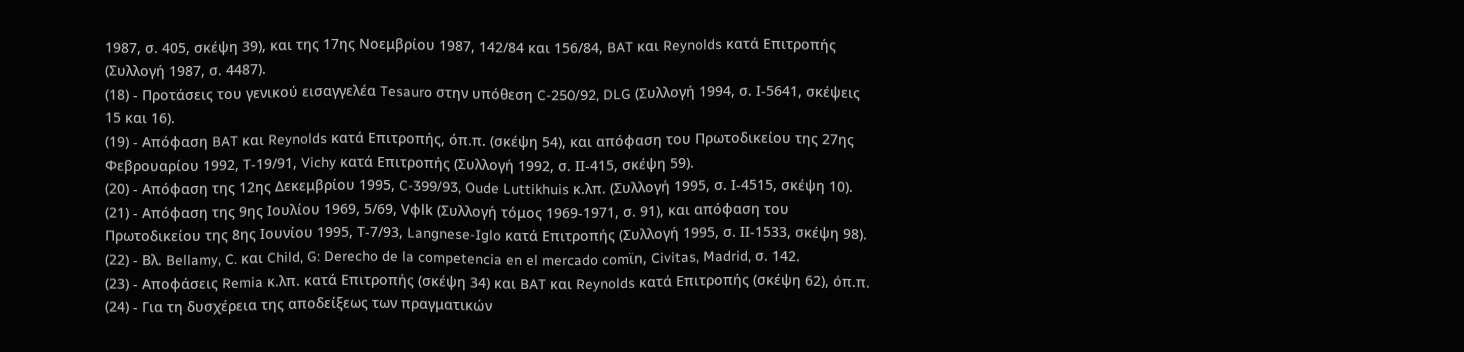1987, σ. 405, σκέψη 39), και της 17ης Νοεμβρίου 1987, 142/84 και 156/84, BAT και Reynolds κατά Επιτροπής (Συλλογή 1987, σ. 4487).
(18) - Προτάσεις του γενικού εισαγγελέα Tesauro στην υπόθεση C-250/92, DLG (Συλλογή 1994, σ. Ι-5641, σκέψεις 15 και 16).
(19) - Απόφαση BAT και Reynolds κατά Επιτροπής, όπ.π. (σκέψη 54), και απόφαση του Πρωτοδικείου της 27ης Φεβρουαρίου 1992, Τ-19/91, Vichy κατά Επιτροπής (Συλλογή 1992, σ. ΙΙ-415, σκέψη 59).
(20) - Απόφαση της 12ης Δεκεμβρίου 1995, C-399/93, Oude Luttikhuis κ.λπ. (Συλλογή 1995, σ. Ι-4515, σκέψη 10).
(21) - Απόφαση της 9ης Ιουλίου 1969, 5/69, Vφlk (Συλλογή τόμος 1969-1971, σ. 91), και απόφαση του Πρωτοδικείου της 8ης Ιουνίου 1995, Τ-7/93, Langnese-Iglo κατά Επιτροπής (Συλλογή 1995, σ. ΙΙ-1533, σκέψη 98).
(22) - Βλ. Bellamy, C. και Child, G: Derecho de la competencia en el mercado comϊn, Civitas, Madrid, σ. 142.
(23) - Αποφάσεις Remia κ.λπ. κατά Επιτροπής (σκέψη 34) και BAT και Reynolds κατά Επιτροπής (σκέψη 62), όπ.π.
(24) - Για τη δυσχέρεια της αποδείξεως των πραγματικών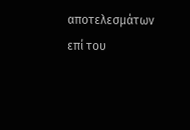αποτελεσμάτων επί του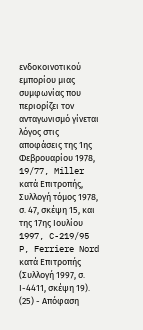ενδοκοινοτικού εμπορίου μιας συμφωνίας που περιορίζει τον ανταγωνισμό γίνεται λόγος στις αποφάσεις της 1ης Φεβρουαρίου 1978, 19/77, Miller κατά Επιτροπής, Συλλογή τόμος 1978, σ. 47, σκέψη 15, και της 17ης Ιουλίου 1997, C-219/95 P, Ferriere Nord κατά Επιτροπής (Συλλογή 1997, σ. Ι-4411, σκέψη 19).
(25) - Απόφαση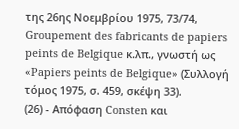της 26ης Νοεμβρίου 1975, 73/74, Groupement des fabricants de papiers peints de Belgique κ.λπ., γνωστή ως «Papiers peints de Belgique» (Συλλογή τόμος 1975, σ. 459, σκέψη 33).
(26) - Απόφαση Consten και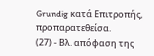Grundig κατά Επιτροπής, προπαρατεθείσα.
(27) - Βλ. απόφαση της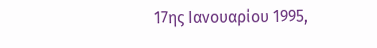17ης Ιανουαρίου 1995,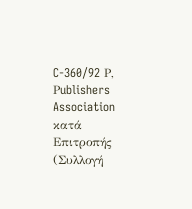C-360/92 Ρ, Ρublishers Association κατά Επιτροπής (Συλλογή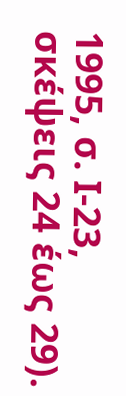1995, σ. Ι-23, σκέψεις 24 έως 29).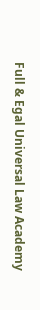Full & Egal Universal Law Academy